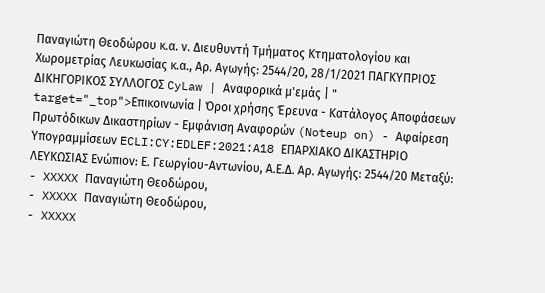Παναγιώτη Θεοδώρου κ.α. ν. Διευθυντή Τμήματος Κτηματολογίου και Χωρομετρίας Λευκωσίας κ.α., Αρ. Αγωγής: 2544/20, 28/1/2021 ΠΑΓΚΥΠΡΙΟΣ ΔΙΚΗΓΟΡΙΚΟΣ ΣΥΛΛΟΓΟΣ CyLaw | Αναφορικά μ'εμάς | " target="_top">Επικοινωνία | Όροι χρήσης Έρευνα - Κατάλογος Αποφάσεων Πρωτόδικων Δικαστηρίων - Εμφάνιση Αναφορών (Noteup on) - Αφαίρεση Υπογραμμίσεων ECLI:CY:EDLEF:2021:A18 ΕΠΑΡΧΙΑΚΟ ΔΙΚΑΣΤΗΡΙΟ ΛΕΥΚΩΣΙΑΣ Ενώπιον: Ε. Γεωργίου-Αντωνίου, Α.Ε.Δ. Αρ. Αγωγής: 2544/20 Μεταξύ:
- XXXXX Παναγιώτη Θεοδώρου,
- XXXXX Παναγιώτη Θεοδώρου,
- XXXXX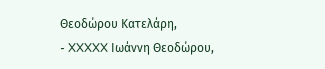Θεοδώρου Κατελάρη,
- XXXXX Ιωάννη Θεοδώρου,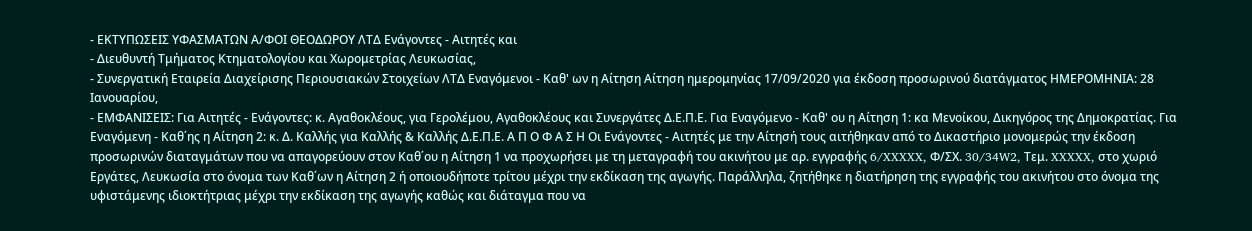- ΕΚΤΥΠΩΣΕΙΣ ΥΦΑΣΜΑΤΩΝ Α/ΦΟΙ ΘΕΟΔΩΡΟΥ ΛΤΔ Ενάγοντες - Αιτητές και
- Διευθυντή Τμήματος Κτηματολογίου και Χωρομετρίας Λευκωσίας,
- Συνεργατική Εταιρεία Διαχείρισης Περιουσιακών Στοιχείων ΛΤΔ Εναγόμενοι - Καθ' ων η Αίτηση Αίτηση ημερομηνίας 17/09/2020 για έκδοση προσωρινού διατάγματος ΗΜΕΡΟΜΗΝΙΑ: 28 Ιανουαρίου,
- ΕΜΦΑΝΙΣΕΙΣ: Για Αιτητές - Ενάγοντες: κ. Αγαθοκλέους, για Γερολέμου, Αγαθοκλέους και Συνεργάτες Δ.Ε.Π.Ε. Για Εναγόμενο - Καθ' ου η Αίτηση 1: κα Μενοίκου, Δικηγόρος της Δημοκρατίας. Για Εναγόμενη - Καθ΄ης η Αίτηση 2: κ. Δ. Καλλής για Καλλής & Καλλής Δ.Ε.Π.Ε. Α Π Ο Φ Α Σ Η Οι Ενάγοντες - Αιτητές με την Αίτησή τους αιτήθηκαν από το Δικαστήριο μονομερώς την έκδοση προσωρινών διαταγμάτων που να απαγορεύουν στον Καθ΄ου η Αίτηση 1 να προχωρήσει με τη μεταγραφή του ακινήτου με αρ. εγγραφής 6/XXXXX, Φ/ΣΧ. 30/34W2, Τεμ. XXXXX, στο χωριό Εργάτες, Λευκωσία στο όνομα των Καθ΄ων η Αίτηση 2 ή οποιουδήποτε τρίτου μέχρι την εκδίκαση της αγωγής. Παράλληλα, ζητήθηκε η διατήρηση της εγγραφής του ακινήτου στο όνομα της υφιστάμενης ιδιοκτήτριας μέχρι την εκδίκαση της αγωγής καθώς και διάταγμα που να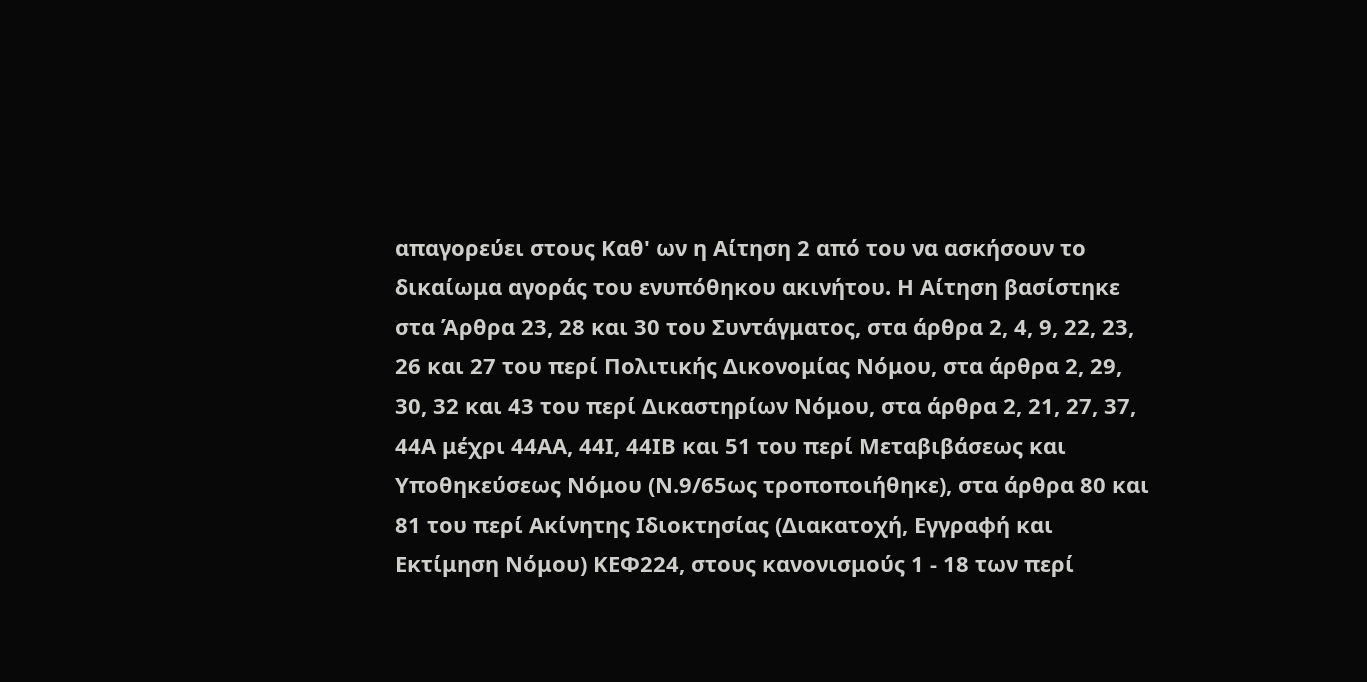απαγορεύει στους Καθ' ων η Αίτηση 2 από του να ασκήσουν το δικαίωμα αγοράς του ενυπόθηκου ακινήτου. Η Αίτηση βασίστηκε στα Άρθρα 23, 28 και 30 του Συντάγματος, στα άρθρα 2, 4, 9, 22, 23, 26 και 27 του περί Πολιτικής Δικονομίας Νόμου, στα άρθρα 2, 29, 30, 32 και 43 του περί Δικαστηρίων Νόμου, στα άρθρα 2, 21, 27, 37, 44Α μέχρι 44ΑΑ, 44Ι, 44ΙΒ και 51 του περί Μεταβιβάσεως και Υποθηκεύσεως Νόμου (Ν.9/65ως τροποποιήθηκε), στα άρθρα 80 και 81 του περί Ακίνητης Ιδιοκτησίας (Διακατοχή, Εγγραφή και Εκτίμηση Νόμου) ΚΕΦ224, στους κανονισμούς 1 - 18 των περί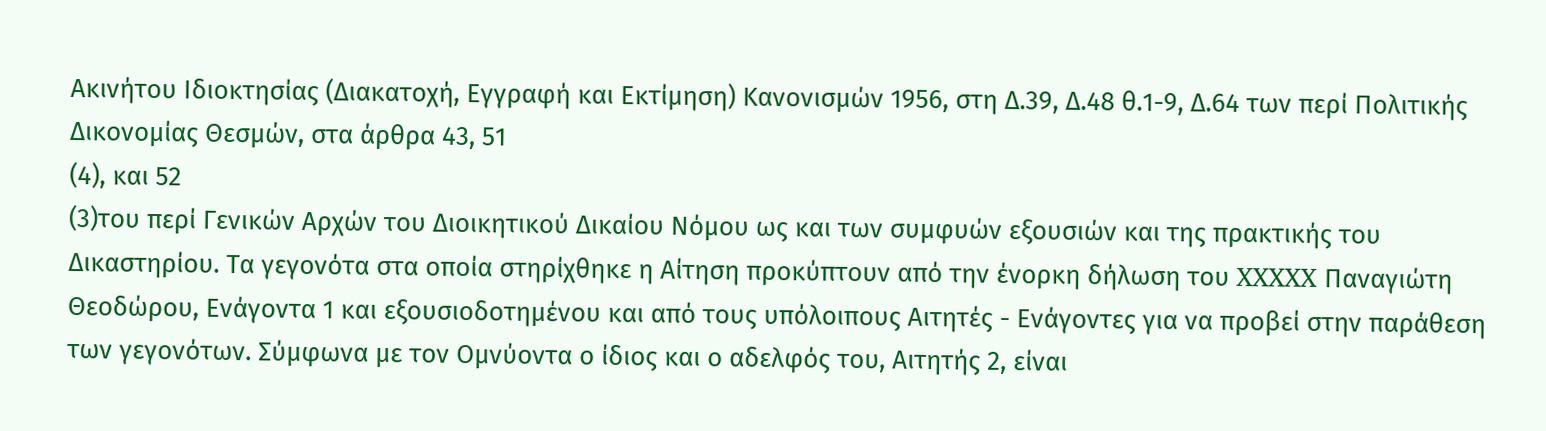Ακινήτου Ιδιοκτησίας (Διακατοχή, Εγγραφή και Εκτίμηση) Κανονισμών 1956, στη Δ.39, Δ.48 θ.1-9, Δ.64 των περί Πολιτικής Δικονομίας Θεσμών, στα άρθρα 43, 51
(4), και 52
(3)του περί Γενικών Αρχών του Διοικητικού Δικαίου Νόμου ως και των συμφυών εξουσιών και της πρακτικής του Δικαστηρίου. Τα γεγονότα στα οποία στηρίχθηκε η Αίτηση προκύπτουν από την ένορκη δήλωση του XXXXX Παναγιώτη Θεοδώρου, Ενάγοντα 1 και εξουσιοδοτημένου και από τους υπόλοιπους Αιτητές - Ενάγοντες για να προβεί στην παράθεση των γεγονότων. Σύμφωνα με τον Ομνύοντα ο ίδιος και ο αδελφός του, Αιτητής 2, είναι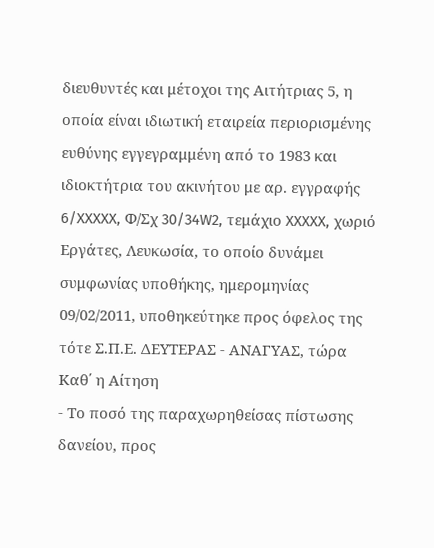διευθυντές και μέτοχοι της Αιτήτριας 5, η οποία είναι ιδιωτική εταιρεία περιορισμένης ευθύνης εγγεγραμμένη από το 1983 και ιδιοκτήτρια του ακινήτου με αρ. εγγραφής 6/XXXXX, Φ/Σχ 30/34W2, τεμάχιο XXXXX, χωριό Εργάτες, Λευκωσία, το οποίο δυνάμει συμφωνίας υποθήκης, ημερομηνίας 09/02/2011, υποθηκεύτηκε προς όφελος της τότε Σ.Π.Ε. ΔΕΥΤΕΡΑΣ - ΑΝΑΓΥΑΣ, τώρα Καθ΄ η Αίτηση
- Το ποσό της παραχωρηθείσας πίστωσης δανείου, προς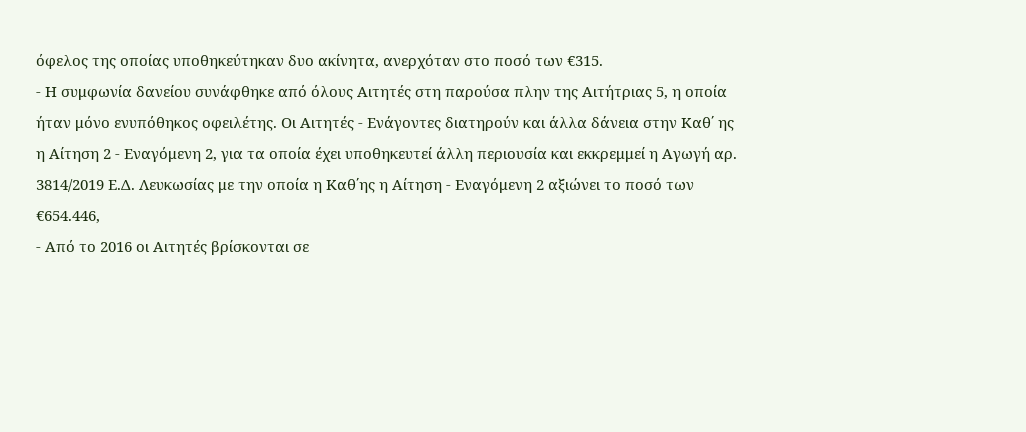όφελος της οποίας υποθηκεύτηκαν δυο ακίνητα, ανερχόταν στο ποσό των €315.
- Η συμφωνία δανείου συνάφθηκε από όλους Αιτητές στη παρούσα πλην της Αιτήτριας 5, η οποία ήταν μόνο ενυπόθηκος οφειλέτης. Οι Αιτητές - Ενάγοντες διατηρούν και άλλα δάνεια στην Καθ΄ ης η Αίτηση 2 - Εναγόμενη 2, για τα οποία έχει υποθηκευτεί άλλη περιουσία και εκκρεμμεί η Αγωγή αρ. 3814/2019 Ε.Δ. Λευκωσίας με την οποία η Καθ΄ης η Αίτηση - Εναγόμενη 2 αξιώνει το ποσό των €654.446,
- Από το 2016 οι Αιτητές βρίσκονται σε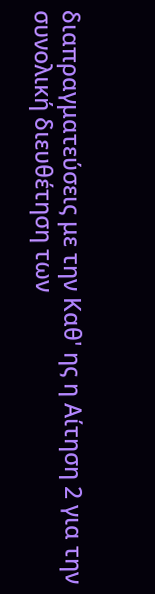διαπραγματεύσεις με την Καθ' ης η Αίτηση 2 για την συνολική διευθέτηση των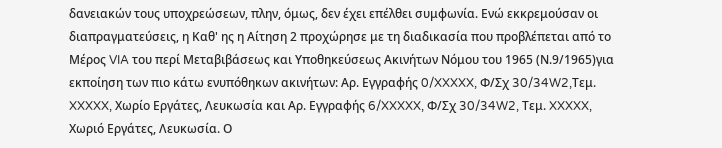δανειακών τους υποχρεώσεων, πλην, όμως, δεν έχει επέλθει συμφωνία. Ενώ εκκρεμούσαν οι διαπραγματεύσεις, η Καθ' ης η Αίτηση 2 προχώρησε με τη διαδικασία που προβλέπεται από το Μέρος VIA του περί Μεταβιβάσεως και Υποθηκεύσεως Ακινήτων Νόμου του 1965 (Ν.9/1965)για εκποίηση των πιο κάτω ενυπόθηκων ακινήτων: Αρ. Εγγραφής 0/XXXXX, Φ/Σχ 30/34W2,Τεμ. XXXXX, Χωρίο Εργάτες, Λευκωσία και Αρ. Εγγραφής 6/XXXXX, Φ/Σχ 30/34W2, Τεμ. XXXXX, Χωριό Εργάτες, Λευκωσία. Ο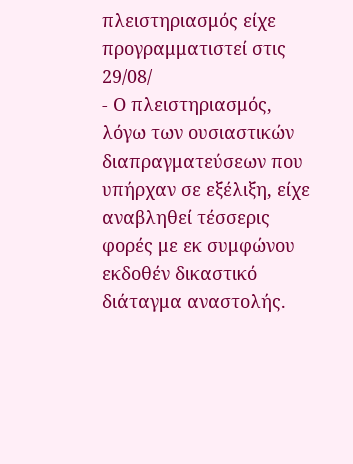πλειστηριασμός είχε προγραμματιστεί στις 29/08/
- Ο πλειστηριασμός, λόγω των ουσιαστικών διαπραγματεύσεων που υπήρχαν σε εξέλιξη, είχε αναβληθεί τέσσερις φορές με εκ συμφώνου εκδοθέν δικαστικό διάταγμα αναστολής.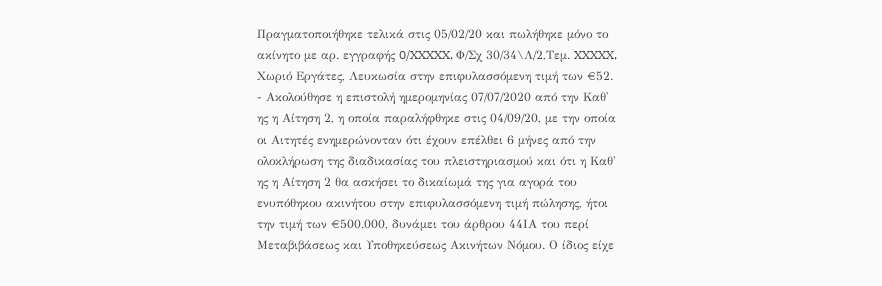Πραγματοποιήθηκε τελικά στις 05/02/20 και πωλήθηκε μόνο το ακίνητο με αρ. εγγραφής 0/XXXXX, Φ/Σχ 30/34\Λ/2,Τεμ. XXXXX, Χωριό Εργάτες, Λευκωσία στην επιφυλασσόμενη τιμή των €52.
- Ακολούθησε η επιστολή ημερομηνίας 07/07/2020 από την Καθ' ης η Αίτηση 2, η οποία παραλήφθηκε στις 04/09/20, με την οποία οι Αιτητές ενημερώνονταν ότι έχουν επέλθει 6 μήνες από την ολοκλήρωση της διαδικασίας του πλειστηριασμού και ότι η Καθ' ης η Αίτηση 2 θα ασκήσει το δικαίωμά της για αγορά του ενυπόθηκου ακινήτου στην επιφυλασσόμενη τιμή πώλησης, ήτοι την τιμή των €500.000, δυνάμει του άρθρου 44ΙΑ του περί Μεταβιβάσεως και Υποθηκεύσεως Ακινήτων Νόμου. Ο ίδιος είχε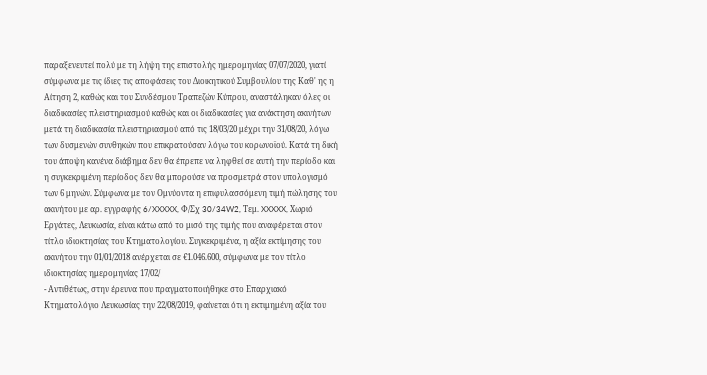παραξενευτεί πολύ με τη λήψη της επιστολής ημερομηνίας 07/07/2020, γιατί σύμφωνα με τις ίδιες τις αποφάσεις του Διοικητικού Συμβουλίου της Καθ' ης η Αίτηση 2, καθώς και του Συνδέσμου Τραπεζών Κύπρου, αναστάληκαν όλες οι διαδικασίες πλειστηριασμού καθώς και οι διαδικασίες για ανάκτηση ακινήτων μετά τη διαδικασία πλειστηριασμού από τις 18/03/20 μέχρι την 31/08/20, λόγω των δυσμενών συνθηκών που επικρατούσαν λόγω του κορωνοϊού. Κατά τη δική του άποψη κανένα διάβημα δεν θα έπρεπε να ληφθεί σε αυτή την περίοδο και η συγκεκριμένη περίοδος δεν θα μπορούσε να προσμετρά στον υπολογισμό των 6 μηνών. Σύμφωνα με τον Ομνύοντα η επιφυλασσόμενη τιμή πώλησης του ακινήτου με αρ. εγγραφής 6/XXXXX, Φ/Σχ 30/34W2, Τεμ. XXXXX, Χωριό Εργάτες, Λευκωσία, είναι κάτω από το μισό της τιμής που αναφέρεται στον τίτλο ιδιοκτησίας του Κτηματολογίου. Συγκεκριμένα, η αξία εκτίμησης του ακινήτου την 01/01/2018 ανέρχεται σε €1.046.600, σύμφωνα με τον τίτλο ιδιοκτησίας ημερομηνίας 17/02/
- Αντιθέτως, στην έρευνα που πραγματοποιήθηκε στο Επαρχιακό Κτηματολόγιο Λευκωσίας την 22/08/2019, φαίνεται ότι η εκτιμημένη αξία του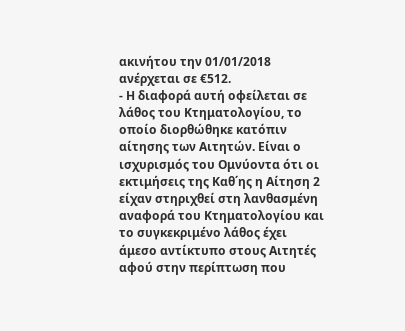ακινήτου την 01/01/2018 ανέρχεται σε €512.
- Η διαφορά αυτή οφείλεται σε λάθος του Κτηματολογίου, το οποίο διορθώθηκε κατόπιν αίτησης των Αιτητών. Είναι ο ισχυρισμός του Ομνύοντα ότι οι εκτιμήσεις της Καθ΄ης η Αίτηση 2 είχαν στηριχθεί στη λανθασμένη αναφορά του Κτηματολογίου και το συγκεκριμένο λάθος έχει άμεσο αντίκτυπο στους Αιτητές αφού στην περίπτωση που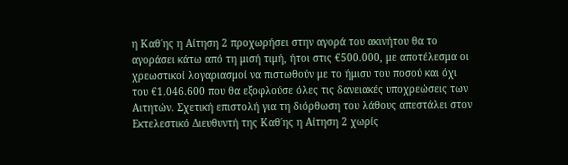η Καθ΄ης η Αίτηση 2 προχωρήσει στην αγορά του ακινήτου θα το αγοράσει κάτω από τη μισή τιμή, ήτοι στις €500.000, με αποτέλεσμα οι χρεωστικοί λογαριασμοί να πιστωθούν με το ήμισυ του ποσού και όχι του €1.046.600 που θα εξοφλούσε όλες τις δανειακές υποχρεώσεις των Αιτητών. Σχετική επιστολή για τη διόρθωση του λάθους απεστάλει στον Εκτελεστικό Διευθυντή της Καθ΄ης η Αίτηση 2 χωρίς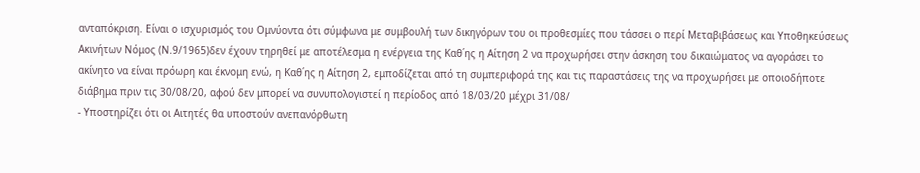ανταπόκριση. Είναι ο ισχυρισμός του Ομνύοντα ότι σύμφωνα με συμβουλή των δικηγόρων του οι προθεσμίες που τάσσει ο περί Μεταβιβάσεως και Υποθηκεύσεως Ακινήτων Νόμος (Ν.9/1965)δεν έχουν τηρηθεί με αποτέλεσμα η ενέργεια της Καθ΄ης η Αίτηση 2 να προχωρήσει στην άσκηση του δικαιώματος να αγοράσει το ακίνητο να είναι πρόωρη και έκνομη ενώ, η Καθ΄ης η Αίτηση 2, εμποδίζεται από τη συμπεριφορά της και τις παραστάσεις της να προχωρήσει με οποιοδήποτε διάβημα πριν τις 30/08/20, αφού δεν μπορεί να συνυπολογιστεί η περίοδος από 18/03/20 μέχρι 31/08/
- Υποστηρίζει ότι οι Αιτητές θα υποστούν ανεπανόρθωτη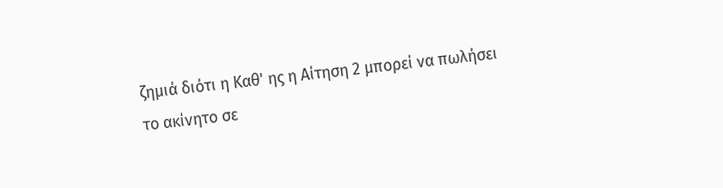ζημιά διότι η Καθ' ης η Αίτηση 2 μπορεί να πωλήσει το ακίνητο σε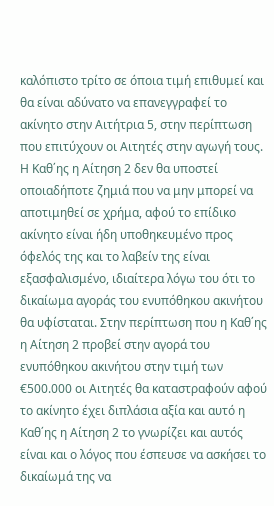καλόπιστο τρίτο σε όποια τιμή επιθυμεί και θα είναι αδύνατο να επανεγγραφεί το ακίνητο στην Αιτήτρια 5, στην περίπτωση που επιτύχουν οι Αιτητές στην αγωγή τους. Η Καθ΄ης η Αίτηση 2 δεν θα υποστεί οποιαδήποτε ζημιά που να μην μπορεί να αποτιμηθεί σε χρήμα, αφού το επίδικο ακίνητο είναι ήδη υποθηκευμένο προς όφελός της και το λαβείν της είναι εξασφαλισμένο, ιδιαίτερα λόγω του ότι το δικαίωμα αγοράς του ενυπόθηκου ακινήτου θα υφίσταται. Στην περίπτωση που η Καθ΄ης η Αίτηση 2 προβεί στην αγορά του ενυπόθηκου ακινήτου στην τιμή των €500.000 οι Αιτητές θα καταστραφούν αφού το ακίνητο έχει διπλάσια αξία και αυτό η Καθ΄ης η Αίτηση 2 το γνωρίζει και αυτός είναι και ο λόγος που έσπευσε να ασκήσει το δικαίωμά της να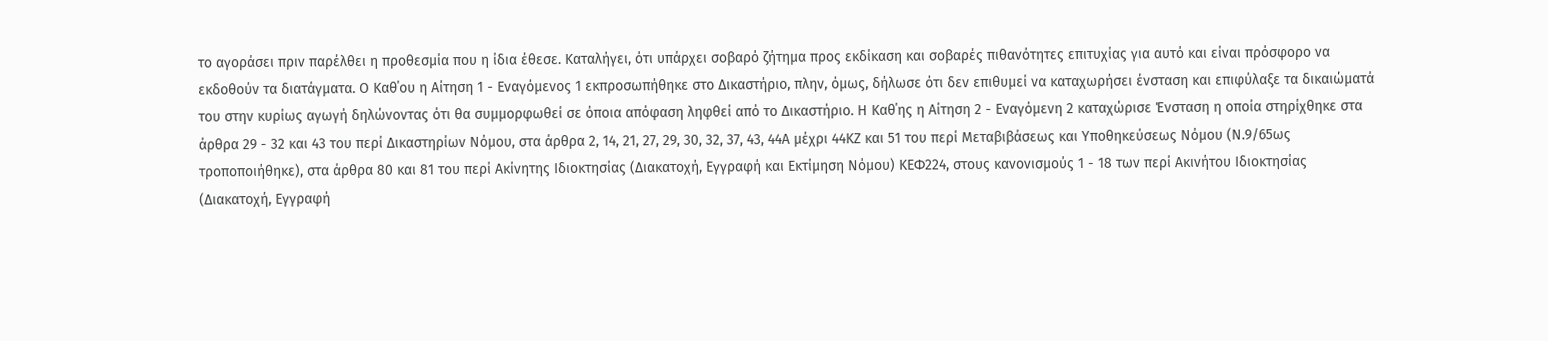το αγοράσει πριν παρέλθει η προθεσμία που η ίδια έθεσε. Καταλήγει, ότι υπάρχει σοβαρό ζήτημα προς εκδίκαση και σοβαρές πιθανότητες επιτυχίας για αυτό και είναι πρόσφορο να εκδοθούν τα διατάγματα. Ο Καθ΄ου η Αίτηση 1 - Εναγόμενος 1 εκπροσωπήθηκε στο Δικαστήριο, πλην, όμως, δήλωσε ότι δεν επιθυμεί να καταχωρήσει ένσταση και επιφύλαξε τα δικαιώματά του στην κυρίως αγωγή δηλώνοντας ότι θα συμμορφωθεί σε όποια απόφαση ληφθεί από το Δικαστήριο. Η Καθ΄ης η Αίτηση 2 - Εναγόμενη 2 καταχώρισε Ένσταση η οποία στηρίχθηκε στα άρθρα 29 - 32 και 43 του περί Δικαστηρίων Νόμου, στα άρθρα 2, 14, 21, 27, 29, 30, 32, 37, 43, 44Α μέχρι 44ΚΖ και 51 του περί Μεταβιβάσεως και Υποθηκεύσεως Νόμου (Ν.9/65ως τροποποιήθηκε), στα άρθρα 80 και 81 του περί Ακίνητης Ιδιοκτησίας (Διακατοχή, Εγγραφή και Εκτίμηση Νόμου) ΚΕΦ224, στους κανονισμούς 1 - 18 των περί Ακινήτου Ιδιοκτησίας (Διακατοχή, Εγγραφή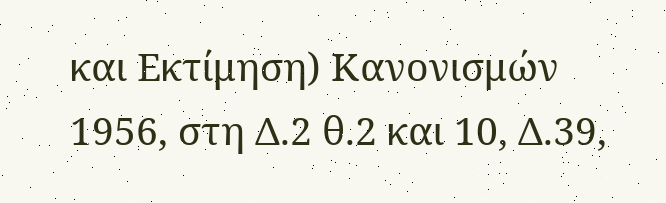και Εκτίμηση) Κανονισμών 1956, στη Δ.2 θ.2 και 10, Δ.39,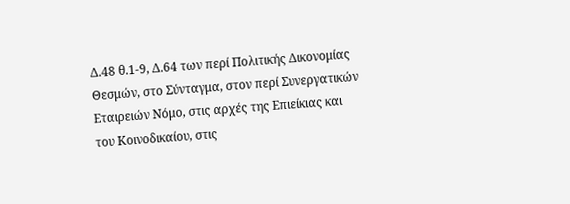Δ.48 θ.1-9, Δ.64 των περί Πολιτικής Δικονομίας Θεσμών, στο Σύνταγμα, στον περί Συνεργατικών Εταιρειών Νόμο, στις αρχές της Επιείκιας και του Κοινοδικαίου, στις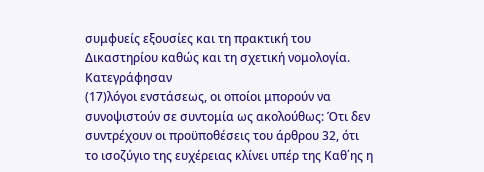συμφυείς εξουσίες και τη πρακτική του Δικαστηρίου καθώς και τη σχετική νομολογία. Κατεγράφησαν
(17)λόγοι ενστάσεως, οι οποίοι μπορούν να συνοψιστούν σε συντομία ως ακολούθως: Ότι δεν συντρέχουν οι προϋποθέσεις του άρθρου 32, ότι το ισοζύγιο της ευχέρειας κλίνει υπέρ της Καθ΄ης η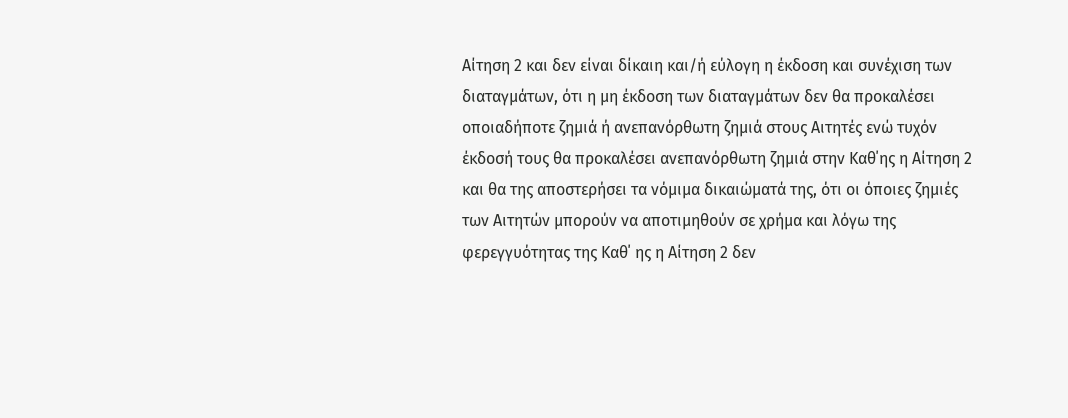Αίτηση 2 και δεν είναι δίκαιη και/ή εύλογη η έκδοση και συνέχιση των διαταγμάτων, ότι η μη έκδοση των διαταγμάτων δεν θα προκαλέσει οποιαδήποτε ζημιά ή ανεπανόρθωτη ζημιά στους Αιτητές ενώ τυχόν έκδοσή τους θα προκαλέσει ανεπανόρθωτη ζημιά στην Καθ΄ης η Αίτηση 2 και θα της αποστερήσει τα νόμιμα δικαιώματά της, ότι οι όποιες ζημιές των Αιτητών μπορούν να αποτιμηθούν σε χρήμα και λόγω της φερεγγυότητας της Καθ΄ ης η Αίτηση 2 δεν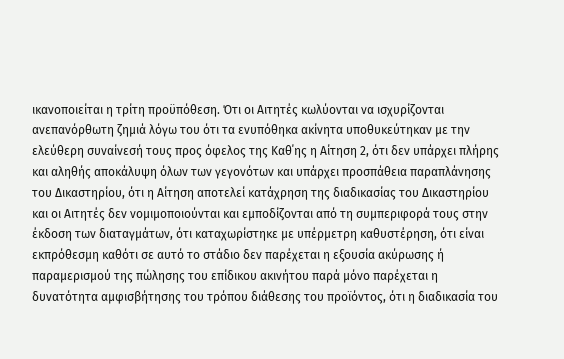ικανοποιείται η τρίτη προϋπόθεση. Ότι οι Αιτητές κωλύονται να ισχυρίζονται ανεπανόρθωτη ζημιά λόγω του ότι τα ενυπόθηκα ακίνητα υποθυκεύτηκαν με την ελεύθερη συναίνεσή τους προς όφελος της Καθ΄ης η Αίτηση 2, ότι δεν υπάρχει πλήρης και αληθής αποκάλυψη όλων των γεγονότων και υπάρχει προσπάθεια παραπλάνησης του Δικαστηρίου, ότι η Αίτηση αποτελεί κατάχρηση της διαδικασίας του Δικαστηρίου και οι Αιτητές δεν νομιμοποιούνται και εμποδίζονται από τη συμπεριφορά τους στην έκδοση των διαταγμάτων, ότι καταχωρίστηκε με υπέρμετρη καθυστέρηση, ότι είναι εκπρόθεσμη καθότι σε αυτό το στάδιο δεν παρέχεται η εξουσία ακύρωσης ή παραμερισμού της πώλησης του επίδικου ακινήτου παρά μόνο παρέχεται η δυνατότητα αμφισβήτησης του τρόπου διάθεσης του προϊόντος, ότι η διαδικασία του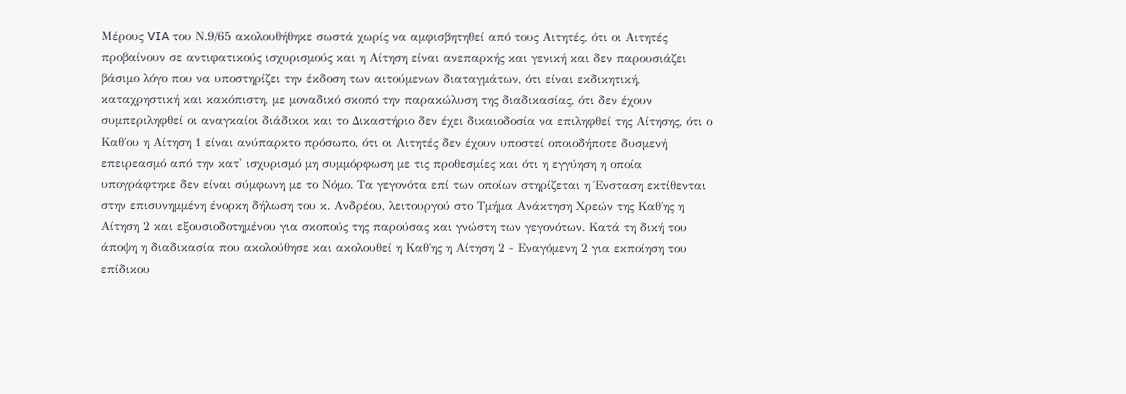Μέρους VIA του Ν.9/65 ακολουθήθηκε σωστά χωρίς να αμφισβητηθεί από τους Αιτητές, ότι οι Αιτητές προβαίνουν σε αντιφατικούς ισχυρισμούς και η Αίτηση είναι ανεπαρκής και γενική και δεν παρουσιάζει βάσιμο λόγο που να υποστηρίζει την έκδοση των αιτούμενων διαταγμάτων, ότι είναι εκδικητική, καταχρηστική και κακόπιστη, με μοναδικό σκοπό την παρακώλυση της διαδικασίας, ότι δεν έχουν συμπεριληφθεί οι αναγκαίοι διάδικοι και το Δικαστήριο δεν έχει δικαιοδοσία να επιληφθεί της Αίτησης, ότι ο Καθ΄ου η Αίτηση 1 είναι ανύπαρκτο πρόσωπο, ότι οι Αιτητές δεν έχουν υποστεί οποιοδήποτε δυσμενή επειρεασμό από την κατ' ισχυρισμό μη συμμόρφωση με τις προθεσμίες και ότι η εγγύηση η οποία υπογράφτηκε δεν είναι σύμφωνη με το Νόμο. Τα γεγονότα επί των οποίων στηρίζεται η Ένσταση εκτίθενται στην επισυνημμένη ένορκη δήλωση του κ. Ανδρέου, λειτουργού στο Τμήμα Ανάκτηση Χρεών της Καθ΄ης η Αίτηση 2 και εξουσιοδοτημένου για σκοπούς της παρούσας και γνώστη των γεγονότων. Κατά τη δική του άποψη η διαδικασία που ακολούθησε και ακολουθεί η Καθ΄ης η Αίτηση 2 - Εναγόμενη 2 για εκποίηση του επίδικου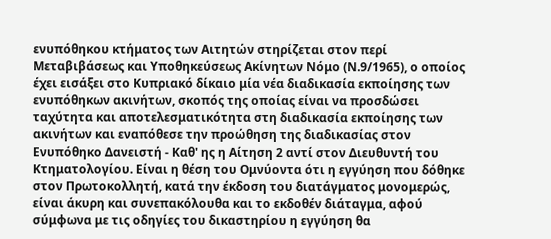ενυπόθηκου κτήματος των Αιτητών στηρίζεται στον περί Μεταβιβάσεως και Υποθηκεύσεως Ακίνητων Νόμο (Ν.9/1965), ο οποίος έχει εισάξει στο Κυπριακό δίκαιο μία νέα διαδικασία εκποίησης των ενυπόθηκων ακινήτων, σκοπός της οποίας είναι να προσδώσει ταχύτητα και αποτελεσματικότητα στη διαδικασία εκποίησης των ακινήτων και εναπόθεσε την προώθηση της διαδικασίας στον Ενυπόθηκο Δανειστή - Καθ' ης η Αίτηση 2 αντί στον Διευθυντή του Κτηματολογίου. Είναι η θέση του Ομνύοντα ότι η εγγύηση που δόθηκε στον Πρωτοκολλητή, κατά την έκδοση του διατάγματος μονομερώς, είναι άκυρη και συνεπακόλουθα και το εκδοθέν διάταγμα, αφού σύμφωνα με τις οδηγίες του δικαστηρίου η εγγύηση θα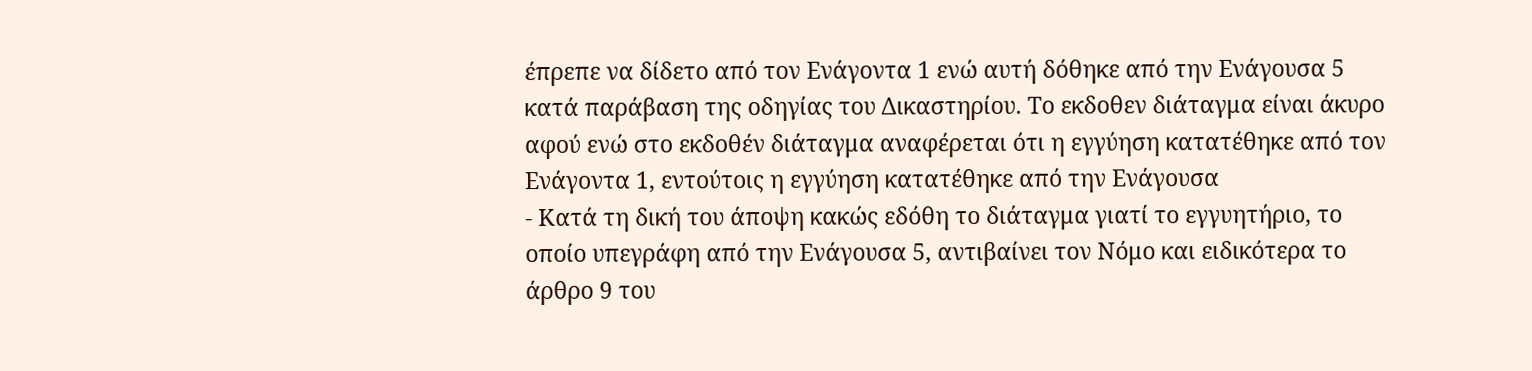έπρεπε να δίδετο από τον Ενάγοντα 1 ενώ αυτή δόθηκε από την Ενάγουσα 5 κατά παράβαση της οδηγίας του Δικαστηρίου. Το εκδοθεν διάταγμα είναι άκυρο αφού ενώ στο εκδοθέν διάταγμα αναφέρεται ότι η εγγύηση κατατέθηκε από τον Ενάγοντα 1, εντούτοις η εγγύηση κατατέθηκε από την Ενάγουσα
- Κατά τη δική του άποψη κακώς εδόθη το διάταγμα γιατί το εγγυητήριο, το οποίο υπεγράφη από την Ενάγουσα 5, αντιβαίνει τον Νόμο και ειδικότερα το άρθρο 9 του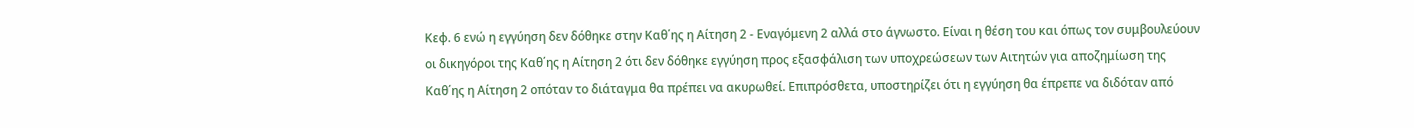Κεφ. 6 ενώ η εγγύηση δεν δόθηκε στην Καθ΄ης η Αίτηση 2 - Εναγόμενη 2 αλλά στο άγνωστο. Είναι η θέση του και όπως τον συμβουλεύουν οι δικηγόροι της Καθ΄ης η Αίτηση 2 ότι δεν δόθηκε εγγύηση προς εξασφάλιση των υποχρεώσεων των Αιτητών για αποζημίωση της Καθ΄ης η Αίτηση 2 οπόταν το διάταγμα θα πρέπει να ακυρωθεί. Επιπρόσθετα, υποστηρίζει ότι η εγγύηση θα έπρεπε να διδόταν από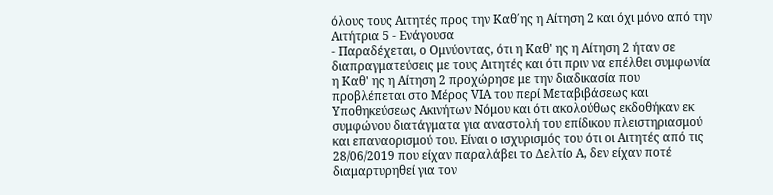όλους τους Αιτητές προς την Καθ΄ης η Αίτηση 2 και όχι μόνο από την Αιτήτρια 5 - Ενάγουσα
- Παραδέχεται, ο Ομνύοντας, ότι η Καθ' ης η Αίτηση 2 ήταν σε διαπραγματεύσεις με τους Αιτητές και ότι πριν να επέλθει συμφωνία η Καθ' ης η Αίτηση 2 προχώρησε με την διαδικασία που προβλέπεται στο Μέρος VIA του περί Μεταβιβάσεως και Υποθηκεύσεως Ακινήτων Νόμου και ότι ακολούθως εκδοθήκαν εκ συμφώνου διατάγματα για αναστολή του επίδικου πλειστηριασμού και επαναορισμού του. Είναι ο ισχυρισμός του ότι οι Αιτητές από τις 28/06/2019 που είχαν παραλάβει το Δελτίο Α, δεν είχαν ποτέ διαμαρτυρηθεί για τον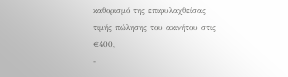καθορισμό της επιφυλαχθείσας τιμής πώλησης του ακινήτου στις €400,
-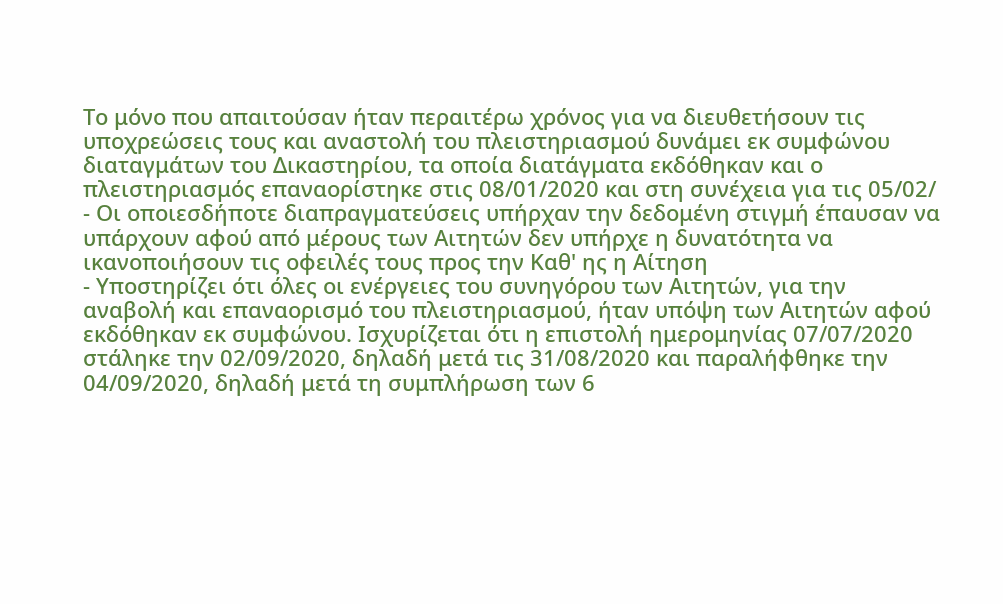Το μόνο που απαιτούσαν ήταν περαιτέρω χρόνος για να διευθετήσουν τις υποχρεώσεις τους και αναστολή του πλειστηριασμού δυνάμει εκ συμφώνου διαταγμάτων του Δικαστηρίου, τα οποία διατάγματα εκδόθηκαν και ο πλειστηριασμός επαναορίστηκε στις 08/01/2020 και στη συνέχεια για τις 05/02/
- Οι οποιεσδήποτε διαπραγματεύσεις υπήρχαν την δεδομένη στιγμή έπαυσαν να υπάρχουν αφού από μέρους των Αιτητών δεν υπήρχε η δυνατότητα να ικανοποιήσουν τις οφειλές τους προς την Καθ' ης η Αίτηση
- Υποστηρίζει ότι όλες οι ενέργειες του συνηγόρου των Αιτητών, για την αναβολή και επαναορισμό του πλειστηριασμού, ήταν υπόψη των Αιτητών αφού εκδόθηκαν εκ συμφώνου. Ισχυρίζεται ότι η επιστολή ημερομηνίας 07/07/2020 στάληκε την 02/09/2020, δηλαδή μετά τις 31/08/2020 και παραλήφθηκε την 04/09/2020, δηλαδή μετά τη συμπλήρωση των 6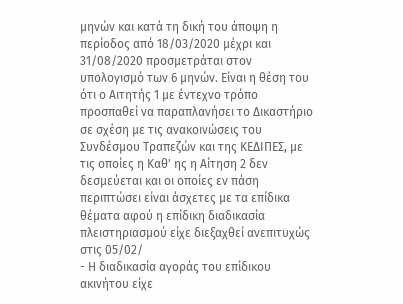μηνών και κατά τη δική του άποψη η περίοδος από 18/03/2020 μέχρι και 31/08/2020 προσμετράται στον υπολογισμό των 6 μηνών. Είναι η θέση του ότι ο Αιτητής 1 με έντεχνο τρόπο προσπαθεί να παραπλανήσει το Δικαστήριο σε σχέση με τις ανακοινώσεις του Συνδέσμου Τραπεζών και της ΚΕΔΙΠΕΣ, με τις οποίες η Καθ' ης η Αίτηση 2 δεν δεσμεύεται και οι οποίες εν πάση περιπτώσει είναι άσχετες με τα επίδικα θέματα αφού η επίδικη διαδικασία πλειστηριασμού είχε διεξαχθεί ανεπιτυχώς στις 05/02/
- Η διαδικασία αγοράς του επίδικου ακινήτου είχε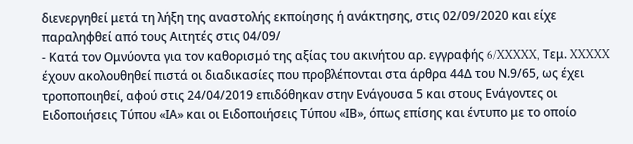διενεργηθεί μετά τη λήξη της αναστολής εκποίησης ή ανάκτησης, στις 02/09/2020 και είχε παραληφθεί από τους Αιτητές στις 04/09/
- Κατά τον Ομνύοντα για τον καθορισμό της αξίας του ακινήτου αρ. εγγραφής 6/XXXXX, Τεμ. XXXXX έχουν ακολουθηθεί πιστά οι διαδικασίες που προβλέπονται στα άρθρα 44Δ του Ν.9/65, ως έχει τροποποιηθεί, αφού στις 24/04/2019 επιδόθηκαν στην Ενάγουσα 5 και στους Ενάγοντες οι Ειδοποιήσεις Τύπου «ΙΑ» και οι Ειδοποιήσεις Τύπου «ΙΒ», όπως επίσης και έντυπο με το οποίο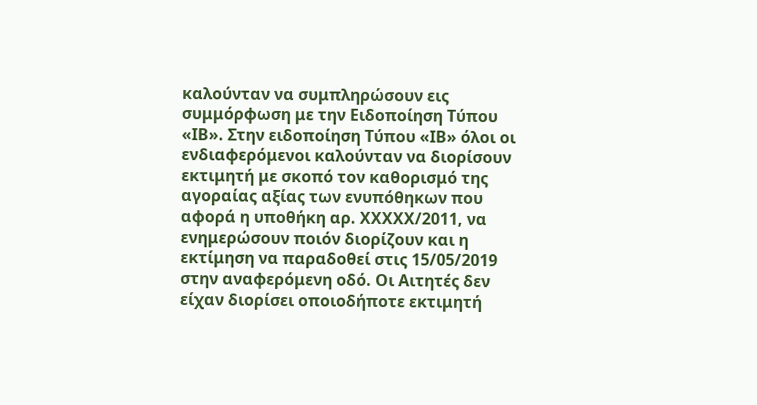καλούνταν να συμπληρώσουν εις συμμόρφωση με την Ειδοποίηση Τύπου «ΙΒ». Στην ειδοποίηση Τύπου «ΙΒ» όλοι οι ενδιαφερόμενοι καλούνταν να διορίσουν εκτιμητή με σκοπό τον καθορισμό της αγοραίας αξίας των ενυπόθηκων που αφορά η υποθήκη αρ. XXXXX/2011, να ενημερώσουν ποιόν διορίζουν και η εκτίμηση να παραδοθεί στις 15/05/2019 στην αναφερόμενη οδό. Οι Αιτητές δεν είχαν διορίσει οποιοδήποτε εκτιμητή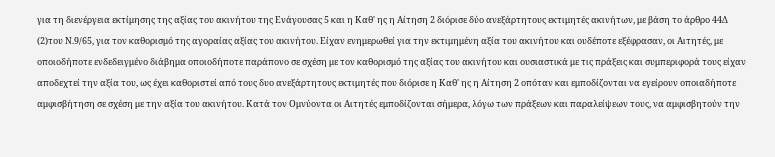για τη διενέργεια εκτίμησης της αξίας του ακινήτου της Ενάγουσας 5 και η Καθ' ης η Αίτηση 2 διόρισε δύο ανεξάρτητους εκτιμητές ακινήτων, με βάση το άρθρο 44Δ
(2)του Ν.9/65, για τον καθορισμό της αγοραίας αξίας του ακινήτου. Είχαν ενημερωθεί για την εκτιμημένη αξία του ακινήτου και ουδέποτε εξέφρασαν, οι Αιτητές, με οποιοδήποτε ενδεδειγμένο διάβημα οποιοδήποτε παράπονο σε σχέση με τον καθορισμό της αξίας του ακινήτου και ουσιαστικά με τις πράξεις και συμπεριφορά τους είχαν αποδεχτεί την αξία του, ως έχει καθοριστεί από τους δυο ανεξάρτητους εκτιμητές που διόρισε η Καθ' ης η Αίτηση 2 οπόταν και εμποδίζονται να εγείρουν οποιαδήποτε αμφισβήτηση σε σχέση με την αξία του ακινήτου. Κατά τον Ομνύοντα οι Αιτητές εμποδίζονται σήμερα, λόγω των πράξεων και παραλείψεων τους, να αμφισβητούν την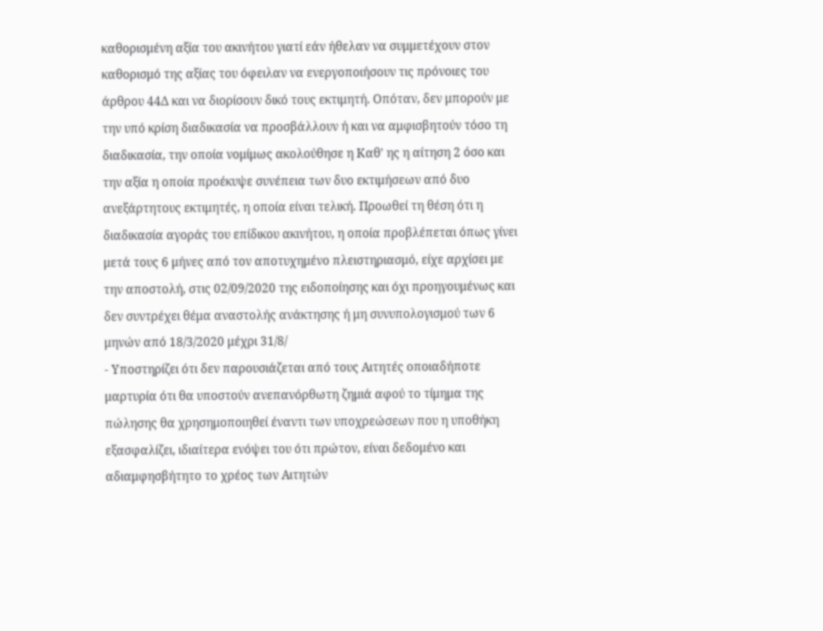καθορισμένη αξία του ακινήτου γιατί εάν ήθελαν να συμμετέχουν στον καθορισμό της αξίας του όφειλαν να ενεργοποιήσουν τις πρόνοιες του άρθρου 44Δ και να διορίσουν δικό τους εκτιμητή. Οπόταν, δεν μπορούν με την υπό κρίση διαδικασία να προσβάλλουν ή και να αμφισβητούν τόσο τη διαδικασία, την οποία νομίμως ακολούθησε η Καθ' ης η αίτηση 2 όσο και την αξία η οποία προέκυψε συνέπεια των δυο εκτιμήσεων από δυο ανεξάρτητους εκτιμητές, η οποία είναι τελική. Προωθεί τη θέση ότι η διαδικασία αγοράς του επίδικου ακινήτου, η οποία προβλέπεται όπως γίνει μετά τους 6 μήνες από τον αποτυχημένο πλειστηριασμό, είχε αρχίσει με την αποστολή, στις 02/09/2020 της ειδοποίησης και όχι προηγουμένως και δεν συντρέχει θέμα αναστολής ανάκτησης ή μη συνυπολογισμού των 6 μηνών από 18/3/2020 μέχρι 31/8/
- Υποστηρίζει ότι δεν παρουσιάζεται από τους Αιτητές οποιαδήποτε μαρτυρία ότι θα υποστούν ανεπανόρθωτη ζημιά αφού το τίμημα της πώλησης θα χρησημοποιηθεί έναντι των υποχρεώσεων που η υποθήκη εξασφαλίζει, ιδιαίτερα ενόψει του ότι πρώτον, είναι δεδομένο και αδιαμφησβήτητο το χρέος των Αιτητών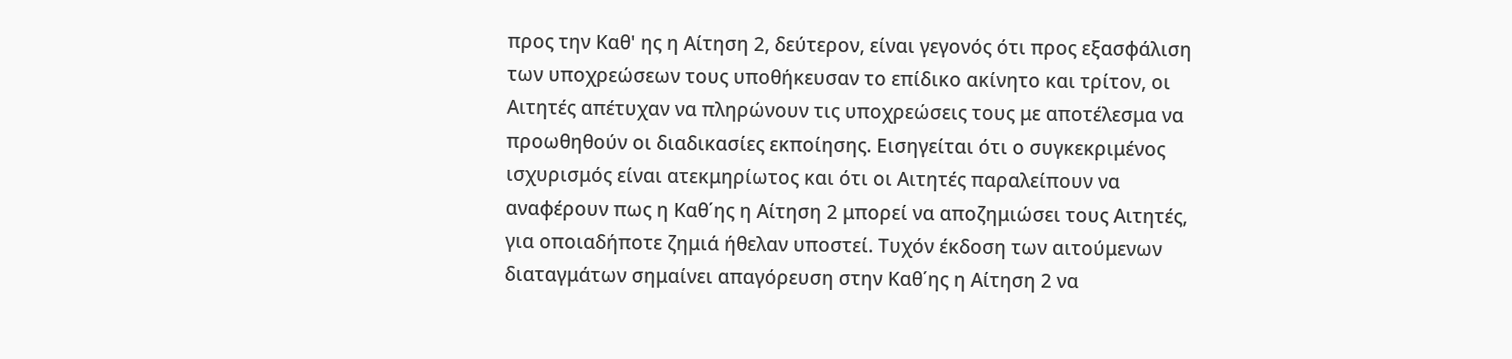προς την Καθ' ης η Αίτηση 2, δεύτερον, είναι γεγονός ότι προς εξασφάλιση των υποχρεώσεων τους υποθήκευσαν το επίδικο ακίνητο και τρίτον, οι Αιτητές απέτυχαν να πληρώνουν τις υποχρεώσεις τους με αποτέλεσμα να προωθηθούν οι διαδικασίες εκποίησης. Εισηγείται ότι ο συγκεκριμένος ισχυρισμός είναι ατεκμηρίωτος και ότι οι Αιτητές παραλείπουν να αναφέρουν πως η Καθ΄ης η Αίτηση 2 μπορεί να αποζημιώσει τους Αιτητές, για οποιαδήποτε ζημιά ήθελαν υποστεί. Τυχόν έκδοση των αιτούμενων διαταγμάτων σημαίνει απαγόρευση στην Καθ΄ης η Αίτηση 2 να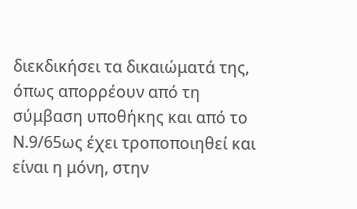διεκδικήσει τα δικαιώματά της, όπως απορρέουν από τη σύμβαση υποθήκης και από το Ν.9/65ως έχει τροποποιηθεί και είναι η μόνη, στην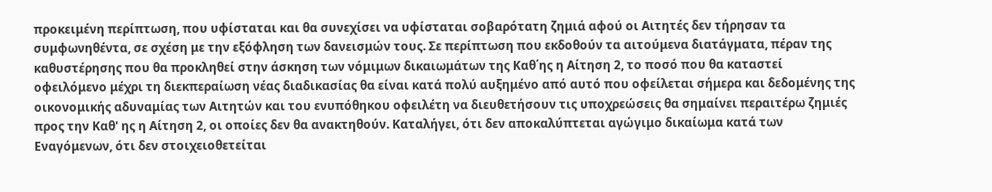προκειμένη περίπτωση, που υφίσταται και θα συνεχίσει να υφίσταται σοβαρότατη ζημιά αφού οι Αιτητές δεν τήρησαν τα συμφωνηθέντα, σε σχέση με την εξόφληση των δανεισμών τους. Σε περίπτωση που εκδοθούν τα αιτούμενα διατάγματα, πέραν της καθυστέρησης που θα προκληθεί στην άσκηση των νόμιμων δικαιωμάτων της Καθ΄ης η Αίτηση 2, το ποσό που θα καταστεί οφειλόμενο μέχρι τη διεκπεραίωση νέας διαδικασίας θα είναι κατά πολύ αυξημένο από αυτό που οφείλεται σήμερα και δεδομένης της οικονομικής αδυναμίας των Αιτητών και του ενυπόθηκου οφειλέτη να διευθετήσουν τις υποχρεώσεις θα σημαίνει περαιτέρω ζημιές προς την Καθ' ης η Αίτηση 2, οι οποίες δεν θα ανακτηθούν. Καταλήγει, ότι δεν αποκαλύπτεται αγώγιμο δικαίωμα κατά των Εναγόμενων, ότι δεν στοιχειοθετείται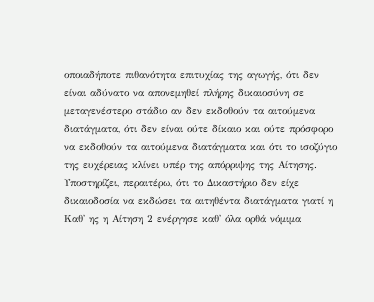οποιαδήποτε πιθανότητα επιτυχίας της αγωγής, ότι δεν είναι αδύνατο να απονεμηθεί πλήρης δικαιοσύνη σε μεταγενέστερο στάδιο αν δεν εκδοθούν τα αιτούμενα διατάγματα, ότι δεν είναι ούτε δίκαιο και ούτε πρόσφορο να εκδοθούν τα αιτούμενα διατάγματα και ότι το ισοζύγιο της ευχέρειας κλίνει υπέρ της απόρριψης της Αίτησης. Υποστηρίζει, περαιτέρω, ότι το Δικαστήριο δεν είχε δικαιοδοσία να εκδώσει τα αιτηθέντα διατάγματα γιατί η Καθ' ης η Αίτηση 2 ενέργησε καθ' όλα ορθά νόμιμα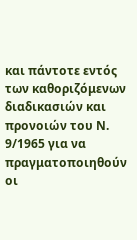και πάντοτε εντός των καθοριζόμενων διαδικασιών και προνοιών του Ν. 9/1965 για να πραγματοποιηθούν οι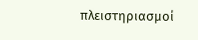πλειστηριασμοί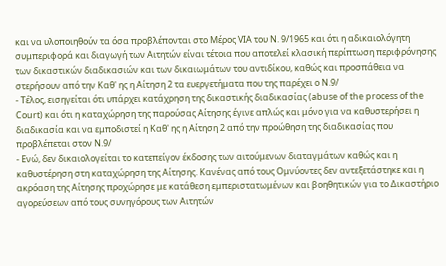και να υλοποιηθούν τα όσα προβλέπονται στο Μέρος VIA του Ν. 9/1965 και ότι η αδικαιολόγητη συμπεριφορά και διαγωγή των Αιτητών είναι τέτοια που αποτελεί κλασική περίπτωση περιφρόνησης των δικαστικών διαδικασιών και των δικαιωμάτων του αντιδίκου, καθώς και προσπάθεια να στερήσουν από την Καθ' ης η Αίτηση 2 τα ευεργετήματα που της παρέχει ο Ν.9/
- Τέλος, εισηγείται ότι υπάρχει κατάχρηση της δικαστικής διαδικασίας (abuse of the process of the Court) και ότι η καταχώρηση της παρούσας Αίτησης έγινε απλώς και μόνο για να καθυστερήσει η διαδικασία και να εμποδιστεί η Καθ' ης η Αίτηση 2 από την προώθηση της διαδικασίας που προβλέπεται στον Ν.9/
- Ενώ, δεν δικαιολογείται το κατεπείγον έκδοσης των αιτούμενων διαταγμάτων καθώς και η καθυστέρηση στη καταχώρηση της Αίτησης. Κανένας από τους Ομνύοντες δεν αντεξετάστηκε και η ακρόαση της Αίτησης προχώρησε με κατάθεση εμπεριστατωμένων και βοηθητικών για το Δικαστήριο αγορεύσεων από τους συνηγόρους των Αιτητών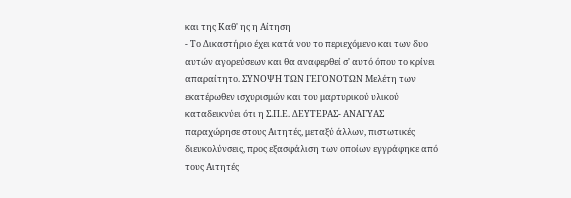και της Καθ' ης η Αίτηση
- Το Δικαστήριο έχει κατά νου το περιεχόμενο και των δυο αυτών αγορεύσεων και θα αναφερθεί σ' αυτό όπου το κρίνει απαραίτητο. ΣΥΝΟΨΗ ΤΩΝ ΓΕΓΟΝΟΤΩΝ Μελέτη των εκατέρωθεν ισχυρισμών και του μαρτυρικού υλικού καταδεικνύει ότι η Σ.Π.Ε. ΔΕΥΤΕΡΑΣ- ΑΝΑΓΥΑΣ παραχώρησε στους Αιτητές, μεταξύ άλλων, πιστωτικές διευκολύνσεις, προς εξασφάλιση των οποίων εγγράφηκε από τους Αιτητές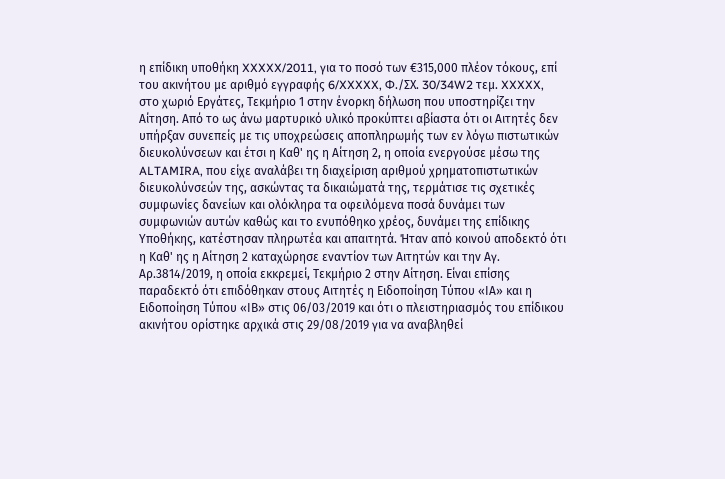η επίδικη υποθήκη XXXXX/2011, για το ποσό των €315,000 πλέον τόκους, επί του ακινήτου με αριθμό εγγραφής 6/XXXXX, Φ./ΣΧ. 30/34W2 τεμ. XXXXX, στο χωριό Εργάτες, Τεκμήριο 1 στην ένορκη δήλωση που υποστηρίζει την Αίτηση. Από το ως άνω μαρτυρικό υλικό προκύπτει αβίαστα ότι οι Αιτητές δεν υπήρξαν συνεπείς με τις υποχρεώσεις αποπληρωμής των εν λόγω πιστωτικών διευκολύνσεων και έτσι η Καθ' ης η Αίτηση 2, η οποία ενεργούσε μέσω της ALTAMIRA, που είχε αναλάβει τη διαχείριση αριθμού χρηματοπιστωτικών διευκολύνσεών της, ασκώντας τα δικαιώματά της, τερμάτισε τις σχετικές συμφωνίες δανείων και ολόκληρα τα οφειλόμενα ποσά δυνάμει των συμφωνιών αυτών καθώς και το ενυπόθηκο χρέος, δυνάμει της επίδικης Υποθήκης, κατέστησαν πληρωτέα και απαιτητά. Ήταν από κοινού αποδεκτό ότι η Καθ' ης η Αίτηση 2 καταχώρησε εναντίον των Αιτητών και την Αγ. Αρ.3814/2019, η οποία εκκρεμεί, Τεκμήριο 2 στην Αίτηση. Είναι επίσης παραδεκτό ότι επιδόθηκαν στους Aιτητές η Ειδοποίηση Τύπου «ΙΑ» και η Ειδοποίηση Τύπου «ΙΒ» στις 06/03/2019 και ότι ο πλειστηριασμός του επίδικου ακινήτου ορίστηκε αρχικά στις 29/08/2019 για να αναβληθεί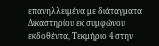επανηλλειμένα με διάταγματα Δικαστηρίου εκ συμφώνου εκδοθέντα, Τεκμήριο 4 στην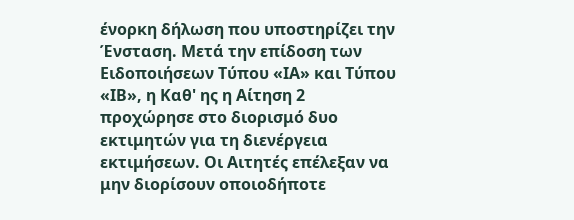ένορκη δήλωση που υποστηρίζει την Ένσταση. Μετά την επίδοση των Ειδοποιήσεων Τύπου «ΙΑ» και Τύπου «ΙΒ», η Καθ' ης η Αίτηση 2 προχώρησε στο διορισμό δυο εκτιμητών για τη διενέργεια εκτιμήσεων. Οι Αιτητές επέλεξαν να μην διορίσουν οποιοδήποτε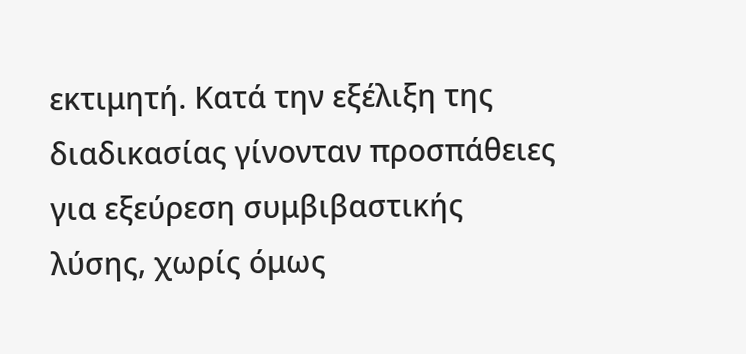εκτιμητή. Κατά την εξέλιξη της διαδικασίας γίνονταν προσπάθειες για εξεύρεση συμβιβαστικής λύσης, χωρίς όμως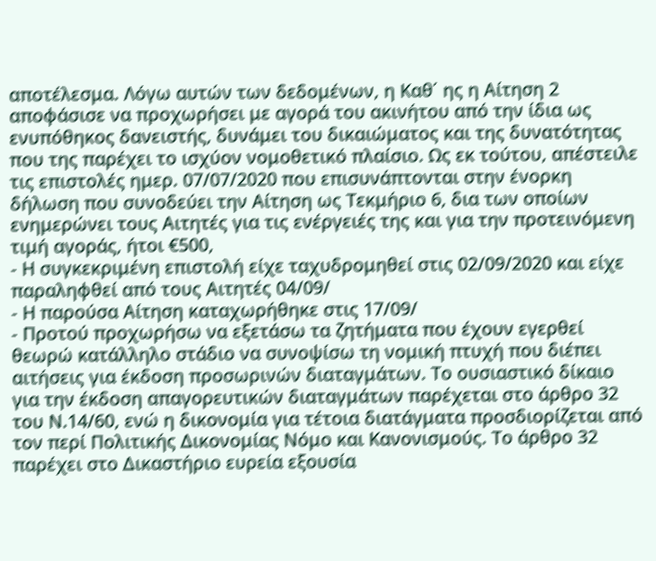αποτέλεσμα. Λόγω αυτών των δεδομένων, η Καθ΄ ης η Αίτηση 2 αποφάσισε να προχωρήσει με αγορά του ακινήτου από την ίδια ως ενυπόθηκος δανειστής, δυνάμει του δικαιώματος και της δυνατότητας που της παρέχει το ισχύον νομοθετικό πλαίσιο. Ως εκ τούτου, απέστειλε τις επιστολές ημερ. 07/07/2020 που επισυνάπτονται στην ένορκη δήλωση που συνοδεύει την Αίτηση ως Τεκμήριο 6, δια των οποίων ενημερώνει τους Αιτητές για τις ενέργειές της και για την προτεινόμενη τιμή αγοράς, ήτοι €500,
- Η συγκεκριμένη επιστολή είχε ταχυδρομηθεί στις 02/09/2020 και είχε παραληφθεί από τους Αιτητές 04/09/
- Η παρούσα Αίτηση καταχωρήθηκε στις 17/09/
- Προτού προχωρήσω να εξετάσω τα ζητήματα που έχουν εγερθεί θεωρώ κατάλληλο στάδιο να συνοψίσω τη νομική πτυχή που διέπει αιτήσεις για έκδοση προσωρινών διαταγμάτων. Το ουσιαστικό δίκαιο για την έκδοση απαγορευτικών διαταγμάτων παρέχεται στο άρθρο 32 του Ν.14/60, ενώ η δικονομία για τέτοια διατάγματα προσδιορίζεται από τον περί Πολιτικής Δικονομίας Νόμο και Κανονισμούς. Το άρθρο 32 παρέχει στο Δικαστήριο ευρεία εξουσία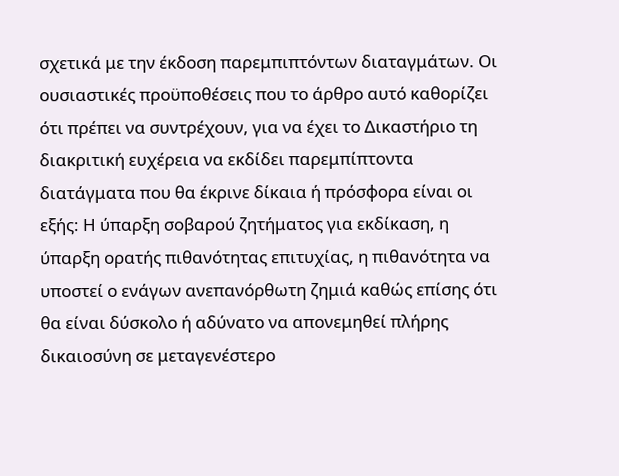σχετικά με την έκδοση παρεμπιπτόντων διαταγμάτων. Οι ουσιαστικές προϋποθέσεις που το άρθρο αυτό καθορίζει ότι πρέπει να συντρέχουν, για να έχει το Δικαστήριο τη διακριτική ευχέρεια να εκδίδει παρεμπίπτοντα διατάγματα που θα έκρινε δίκαια ή πρόσφορα είναι οι εξής: Η ύπαρξη σοβαρού ζητήματος για εκδίκαση, η ύπαρξη ορατής πιθανότητας επιτυχίας, η πιθανότητα να υποστεί ο ενάγων ανεπανόρθωτη ζημιά καθώς επίσης ότι θα είναι δύσκολο ή αδύνατο να απονεμηθεί πλήρης δικαιοσύνη σε μεταγενέστερο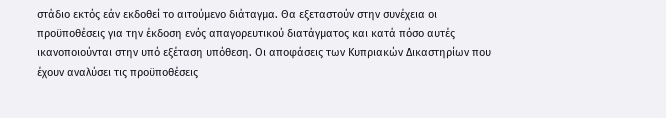στάδιο εκτός εάν εκδοθεί το αιτούμενο διάταγμα. Θα εξεταστούν στην συνέχεια οι προϋποθέσεις για την έκδοση ενός απαγορευτικού διατάγματος και κατά πόσο αυτές ικανοποιούνται στην υπό εξέταση υπόθεση. Οι αποφάσεις των Κυπριακών Δικαστηρίων που έχουν αναλύσει τις προϋποθέσεις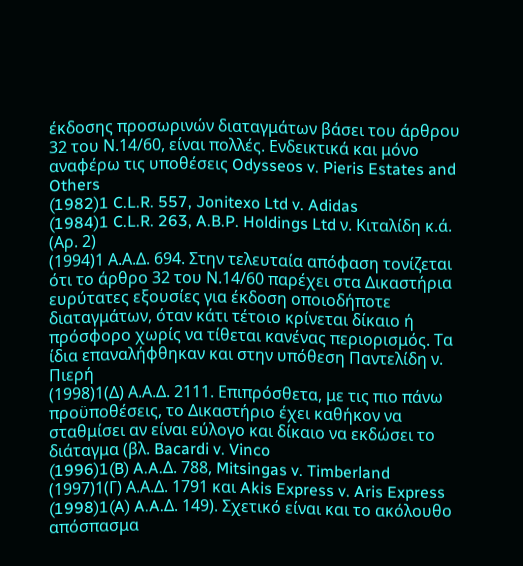έκδοσης προσωρινών διαταγμάτων βάσει του άρθρου 32 του Ν.14/60, είναι πολλές. Ενδεικτικά και μόνο αναφέρω τις υποθέσεις Odysseos v. Pieris Estates and Others
(1982)1 C.L.R. 557, Jonitexo Ltd v. Adidas
(1984)1 C.L.R. 263, A.B.P. Holdings Ltd ν. Κιταλίδη κ.ά. (Αρ. 2)
(1994)1 Α.Α.Δ. 694. Στην τελευταία απόφαση τονίζεται ότι το άρθρο 32 του Ν.14/60 παρέχει στα Δικαστήρια ευρύτατες εξουσίες για έκδοση οποιοδήποτε διαταγμάτων, όταν κάτι τέτοιο κρίνεται δίκαιο ή πρόσφορο χωρίς να τίθεται κανένας περιορισμός. Τα ίδια επαναλήφθηκαν και στην υπόθεση Παντελίδη ν. Πιερή
(1998)1(Δ) Α.Α.Δ. 2111. Επιπρόσθετα, με τις πιο πάνω προϋποθέσεις, το Δικαστήριο έχει καθήκον να σταθμίσει αν είναι εύλογο και δίκαιο να εκδώσει το διάταγμα (βλ. Bacardi v. Vinco
(1996)1(B) A.A.Δ. 788, Mitsingas v. Timberland
(1997)1(Γ) Α.Α.Δ. 1791 και Akis Express v. Aris Express
(1998)1(A) A.A.Δ. 149). Σχετικό είναι και το ακόλουθο απόσπασμα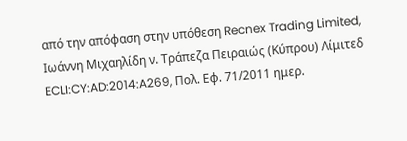από την απόφαση στην υπόθεση Recnex Trading Limited, Ιωάννη Μιχαηλίδη ν. Τράπεζα Πειραιώς (Κύπρου) Λίμιτεδ ECLI:CY:AD:2014:A269, Πολ. Εφ. 71/2011 ημερ.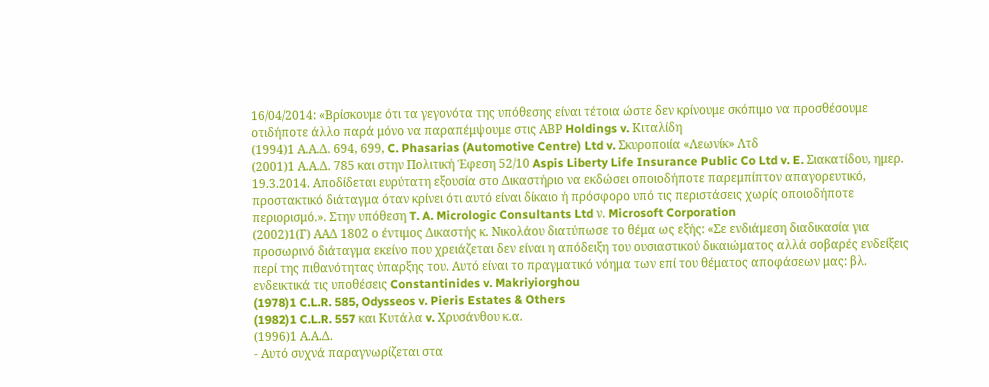16/04/2014: «Βρίσκουμε ότι τα γεγονότα της υπόθεσης είναι τέτοια ώστε δεν κρίνουμε σκόπιμο να προσθέσουμε οτιδήποτε άλλο παρά μόνο να παραπέμψουμε στις ΑΒΡ Holdings v. Κιταλίδη
(1994)1 Α.Α.Δ. 694, 699, C. Phasarias (Automotive Centre) Ltd v. Σκυροποιία «Λεωνίκ» Λτδ
(2001)1 Α.Α.Δ. 785 και στην Πολιτική Έφεση 52/10 Aspis Liberty Life Insurance Public Co Ltd v. E. Σιακατίδου, ημερ. 19.3.2014. Αποδίδεται ευρύτατη εξουσία στο Δικαστήριο να εκδώσει οποιοδήποτε παρεμπίπτον απαγορευτικό, προστακτικό διάταγμα όταν κρίνει ότι αυτό είναι δίκαιο ή πρόσφορο υπό τις περιστάσεις χωρίς οποιοδήποτε περιορισμό.». Στην υπόθεση T. A. Micrologic Consultants Ltd ν. Microsoft Corporation
(2002)1(Γ) ΑΑΔ 1802 ο έντιμος Δικαστής κ. Νικολάου διατύπωσε το θέμα ως εξής: «Σε ενδιάμεση διαδικασία για προσωρινό διάταγμα εκείνο που χρειάζεται δεν είναι η απόδειξη του ουσιαστικού δικαιώματος αλλά σοβαρές ενδείξεις περί της πιθανότητας ύπαρξης του. Αυτό είναι το πραγματικό νόημα των επί του θέματος αποφάσεων μας: βλ. ενδεικτικά τις υποθέσεις Constantinides v. Makriyiorghou
(1978)1 C.L.R. 585, Odysseos v. Pieris Estates & Others
(1982)1 C.L.R. 557 και Κυτάλα v. Χρυσάνθου κ.α.
(1996)1 Α.Α.Δ.
- Αυτό συχνά παραγνωρίζεται στα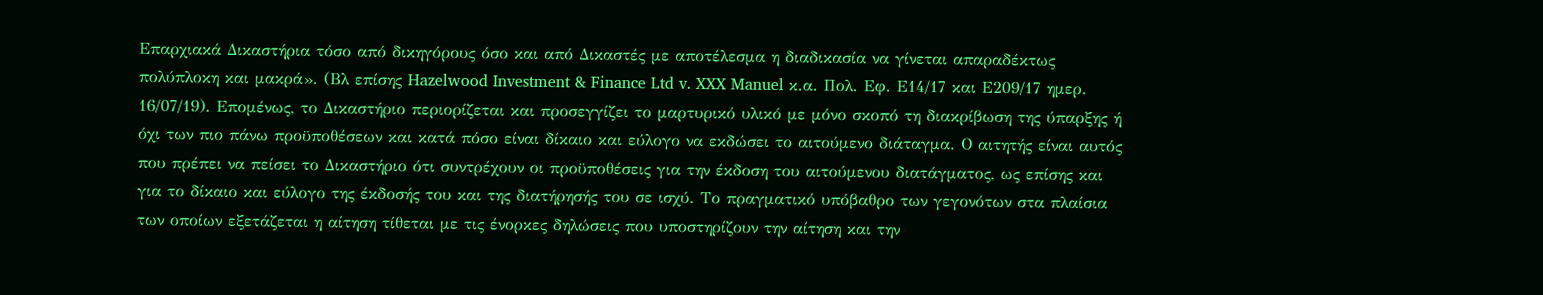Επαρχιακά Δικαστήρια τόσο από δικηγόρους όσο και από Δικαστές με αποτέλεσμα η διαδικασία να γίνεται απαραδέκτως πολύπλοκη και μακρά». (Βλ επίσης Hazelwood Investment & Finance Ltd v. XXX Manuel κ.α. Πολ. Εφ. Ε14/17 και Ε209/17 ημερ. 16/07/19). Επομένως, το Δικαστήριο περιορίζεται και προσεγγίζει το μαρτυρικό υλικό με μόνο σκοπό τη διακρίβωση της ύπαρξης ή όχι των πιο πάνω προϋποθέσεων και κατά πόσο είναι δίκαιο και εύλογο να εκδώσει το αιτούμενο διάταγμα. Ο αιτητής είναι αυτός που πρέπει να πείσει το Δικαστήριο ότι συντρέχουν οι προϋποθέσεις για την έκδοση του αιτούμενου διατάγματος, ως επίσης και για το δίκαιο και εύλογο της έκδοσής του και της διατήρησής του σε ισχύ. Το πραγματικό υπόβαθρο των γεγονότων στα πλαίσια των οποίων εξετάζεται η αίτηση τίθεται με τις ένορκες δηλώσεις που υποστηρίζουν την αίτηση και την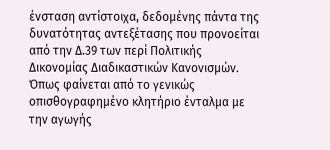ένσταση αντίστοιχα, δεδομένης πάντα της δυνατότητας αντεξέτασης που προνοείται από την Δ.39 των περί Πολιτικής Δικονομίας Διαδικαστικών Κανονισμών. Όπως φαίνεται από το γενικώς οπισθογραφημένο κλητήριο ένταλμα με την αγωγής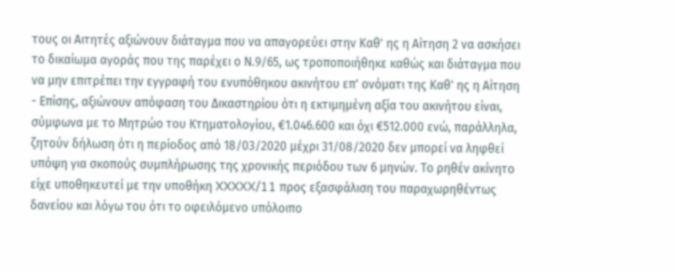τους οι Αιτητές αξιώνουν διάταγμα που να απαγορεύει στην Καθ' ης η Αίτηση 2 να ασκήσει το δικαίωμα αγοράς που της παρέχει ο Ν.9/65, ως τροποποιήθηκε καθώς και διάταγμα που να μην επιτρέπει την εγγραφή του ενυπόθηκου ακινήτου επ' ονόματι της Καθ' ης η Αίτηση
- Επίσης, αξιώνουν απόφαση του Δικαστηρίου ότι η εκτιμημένη αξία του ακινήτου είναι, σύμφωνα με το Μητρώο του Κτηματολογίου, €1.046.600 και όχι €512.000 ενώ, παράλληλα, ζητούν δήλωση ότι η περίοδος από 18/03/2020 μέχρι 31/08/2020 δεν μπορεί να ληφθεί υπόψη για σκοπούς συμπλήρωσης της χρονικής περιόδου των 6 μηνών. Το ρηθέν ακίνητο είχε υποθηκευτεί με την υποθήκη XXXXX/11 προς εξασφάλιση του παραχωρηθέντως δανείου και λόγω του ότι το οφειλόμενο υπόλοιπο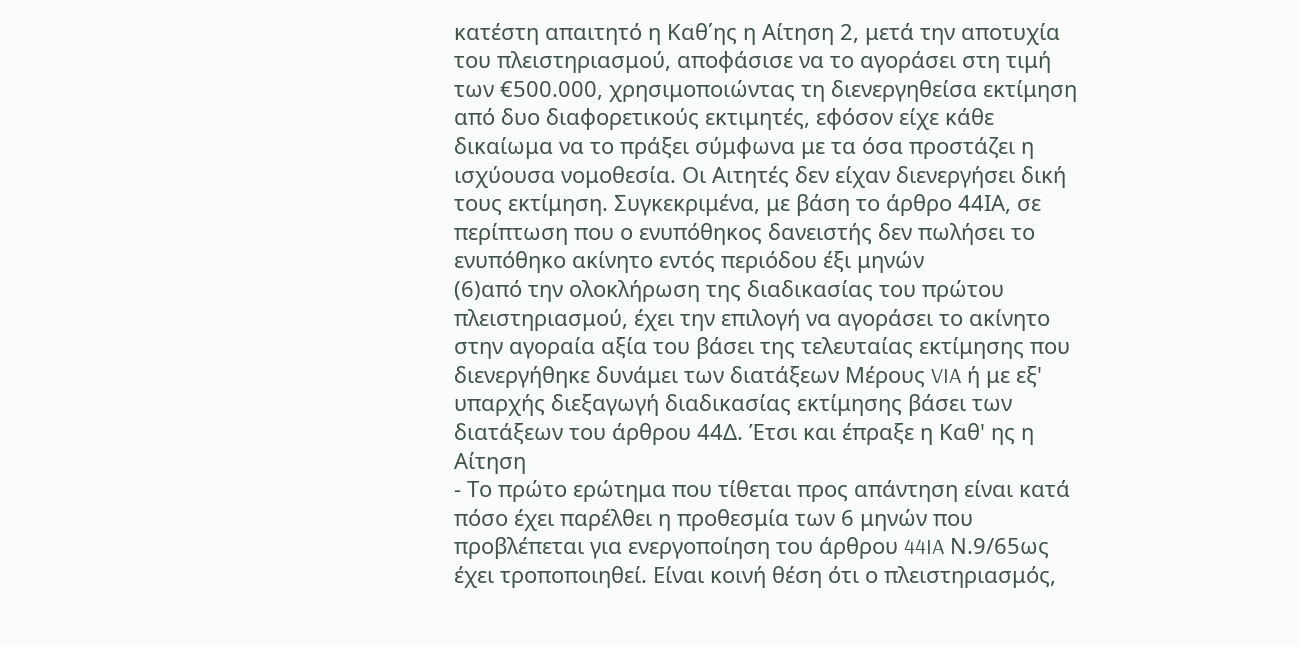κατέστη απαιτητό η Καθ΄ης η Αίτηση 2, μετά την αποτυχία του πλειστηριασμού, αποφάσισε να το αγοράσει στη τιμή των €500.000, χρησιμοποιώντας τη διενεργηθείσα εκτίμηση από δυο διαφορετικούς εκτιμητές, εφόσον είχε κάθε δικαίωμα να το πράξει σύμφωνα με τα όσα προστάζει η ισχύουσα νομοθεσία. Οι Αιτητές δεν είχαν διενεργήσει δική τους εκτίμηση. Συγκεκριμένα, με βάση το άρθρο 44ΙΑ, σε περίπτωση που ο ενυπόθηκος δανειστής δεν πωλήσει το ενυπόθηκο ακίνητο εντός περιόδου έξι μηνών
(6)από την ολοκλήρωση της διαδικασίας του πρώτου πλειστηριασμού, έχει την επιλογή να αγοράσει το ακίνητο στην αγοραία αξία του βάσει της τελευταίας εκτίμησης που διενεργήθηκε δυνάμει των διατάξεων Μέρους VIA ή με εξ' υπαρχής διεξαγωγή διαδικασίας εκτίμησης βάσει των διατάξεων του άρθρου 44Δ. Έτσι και έπραξε η Καθ' ης η Αίτηση
- Το πρώτο ερώτημα που τίθεται προς απάντηση είναι κατά πόσο έχει παρέλθει η προθεσμία των 6 μηνών που προβλέπεται για ενεργοποίηση του άρθρου 44IA Ν.9/65ως έχει τροποποιηθεί. Είναι κοινή θέση ότι ο πλειστηριασμός,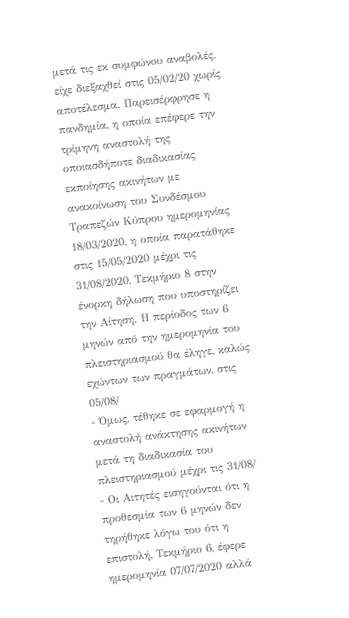μετά τις εκ συμφώνου αναβολές, είχε διεξαχθεί στις 05/02/20 χωρίς αποτέλεσμα. Παρεισέρφρησε η πανδημία, η οποία επέφερε την τρίμηνη αναστολή της οποιασδήποτε διαδικασίας εκποίησης ακινήτων με ανακοίνωση του Συνδέσμου Τραπεζών Κύπρου ημερομηνίας 18/03/2020, η οποία παρατάθηκε στις 15/05/2020 μέχρι τις 31/08/2020, Τεκμήριο 8 στην ένορκη δήλωση που υποστηρίζει την Αίτηση. Η περίοδος των 6 μηνών από την ημερομηνία του πλειστηριασμού θα έληγε, καλώς εχώντων των πραγμάτων, στις 05/08/
- Όμως, τέθηκε σε εφαρμογή η αναστολή ανάκτησης ακινήτων μετά τη διαδικασία του πλειστηριασμού μέχρι τις 31/08/
- Οι Αιτητές εισηγούνται ότι η προθεσμία των 6 μηνών δεν τηρήθηκε λόγω του ότι η επιστολή, Τεκμήριο 6, έφερε ημερομηνία 07/07/2020 αλλά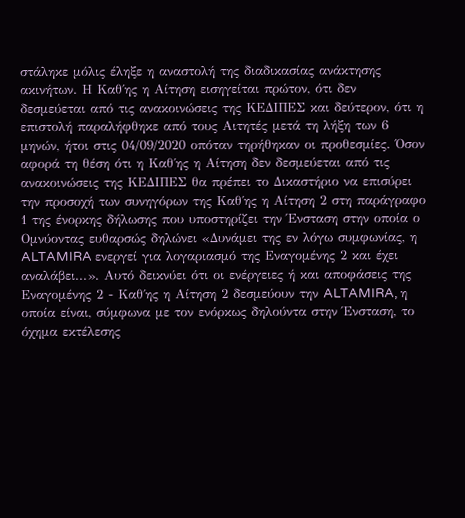στάληκε μόλις έληξε η αναστολή της διαδικασίας ανάκτησης ακινήτων. Η Καθ΄ης η Αίτηση εισηγείται πρώτον, ότι δεν δεσμεύεται από τις ανακοινώσεις της ΚΕΔΙΠΕΣ και δεύτερον, ότι η επιστολή παραλήφθηκε από τους Αιτητές μετά τη λήξη των 6 μηνών, ήτοι στις 04/09/2020 οπόταν τηρήθηκαν οι προθεσμίες. Όσον αφορά τη θέση ότι η Καθ΄ης η Αίτηση δεν δεσμεύεται από τις ανακοινώσεις της ΚΕΔΙΠΕΣ θα πρέπει το Δικαστήριο να επισύρει την προσοχή των συνηγόρων της Καθ΄ης η Αίτηση 2 στη παράγραφο 1 της ένορκης δήλωσης που υποστηρίζει την Ένσταση στην οποία ο Ομνύοντας ευθαρσώς δηλώνει «Δυνάμει της εν λόγω συμφωνίας, η ALTAMIRA ενεργεί για λογαριασμό της Εναγομένης 2 και έχει αναλάβει...». Αυτό δεικνύει ότι οι ενέργειες ή και αποφάσεις της Εναγομένης 2 - Καθ΄ης η Αίτηση 2 δεσμεύουν την ALTAMIRA, η οποία είναι, σύμφωνα με τον ενόρκως δηλούντα στην Ένσταση, το όχημα εκτέλεσης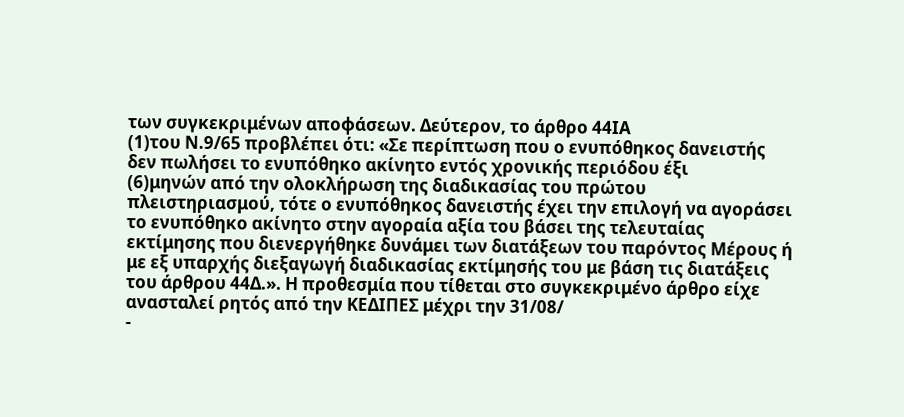των συγκεκριμένων αποφάσεων. Δεύτερον, το άρθρο 44ΙΑ
(1)του Ν.9/65 προβλέπει ότι: «Σε περίπτωση που ο ενυπόθηκος δανειστής δεν πωλήσει το ενυπόθηκο ακίνητο εντός χρονικής περιόδου έξι
(6)μηνών από την ολοκλήρωση της διαδικασίας του πρώτου πλειστηριασμού, τότε ο ενυπόθηκος δανειστής έχει την επιλογή να αγοράσει το ενυπόθηκο ακίνητο στην αγοραία αξία του βάσει της τελευταίας εκτίμησης που διενεργήθηκε δυνάμει των διατάξεων του παρόντος Μέρους ή με εξ υπαρχής διεξαγωγή διαδικασίας εκτίμησής του με βάση τις διατάξεις του άρθρου 44Δ.». Η προθεσμία που τίθεται στο συγκεκριμένο άρθρο είχε ανασταλεί ρητός από την ΚΕΔΙΠΕΣ μέχρι την 31/08/
-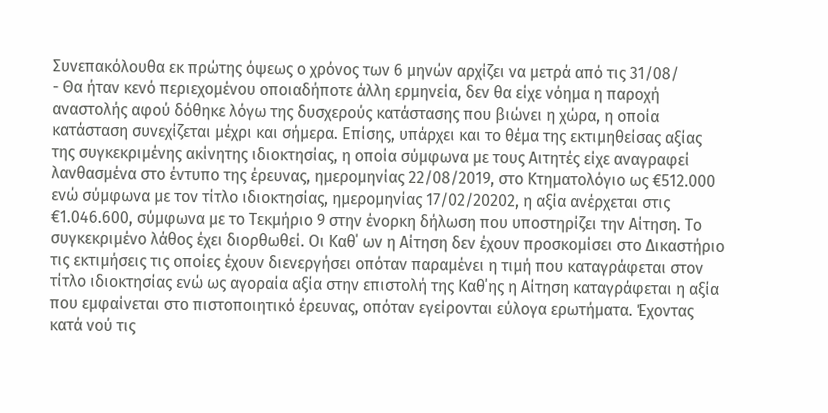Συνεπακόλουθα εκ πρώτης όψεως ο χρόνος των 6 μηνών αρχίζει να μετρά από τις 31/08/
- Θα ήταν κενό περιεχομένου οποιαδήποτε άλλη ερμηνεία, δεν θα είχε νόημα η παροχή αναστολής αφού δόθηκε λόγω της δυσχερούς κατάστασης που βιώνει η χώρα, η οποία κατάσταση συνεχίζεται μέχρι και σήμερα. Επίσης, υπάρχει και το θέμα της εκτιμηθείσας αξίας της συγκεκριμένης ακίνητης ιδιοκτησίας, η οποία σύμφωνα με τους Αιτητές είχε αναγραφεί λανθασμένα στο έντυπο της έρευνας, ημερομηνίας 22/08/2019, στο Κτηματολόγιο ως €512.000 ενώ σύμφωνα με τον τίτλο ιδιοκτησίας, ημερομηνίας 17/02/20202, η αξία ανέρχεται στις €1.046.600, σύμφωνα με το Τεκμήριο 9 στην ένορκη δήλωση που υποστηρίζει την Αίτηση. Το συγκεκριμένο λάθος έχει διορθωθεί. Οι Καθ΄ ων η Αίτηση δεν έχουν προσκομίσει στο Δικαστήριο τις εκτιμήσεις τις οποίες έχουν διενεργήσει οπόταν παραμένει η τιμή που καταγράφεται στον τίτλο ιδιοκτησίας ενώ ως αγοραία αξία στην επιστολή της Καθ΄ης η Αίτηση καταγράφεται η αξία που εμφαίνεται στο πιστοποιητικό έρευνας, οπόταν εγείρονται εύλογα ερωτήματα. Έχοντας κατά νού τις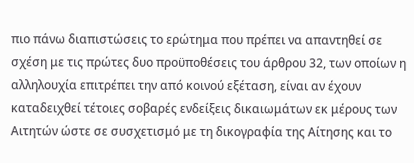πιο πάνω διαπιστώσεις το ερώτημα που πρέπει να απαντηθεί σε σχέση με τις πρώτες δυο προϋποθέσεις του άρθρου 32, των οποίων η αλληλουχία επιτρέπει την από κοινού εξέταση, είναι αν έχουν καταδειχθεί τέτοιες σοβαρές ενδείξεις δικαιωμάτων εκ μέρους των Αιτητών ώστε σε συσχετισμό με τη δικογραφία της Αίτησης και το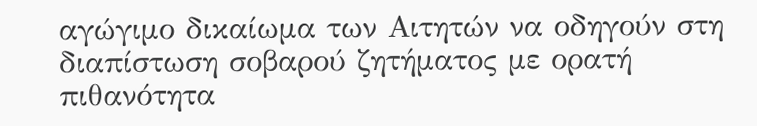αγώγιμο δικαίωμα των Αιτητών να οδηγούν στη διαπίστωση σοβαρού ζητήματος με ορατή πιθανότητα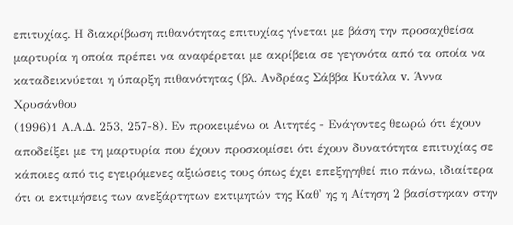επιτυχίας. Η διακρίβωση πιθανότητας επιτυχίας γίνεται με βάση την προσαχθείσα μαρτυρία η οποία πρέπει να αναφέρεται με ακρίβεια σε γεγονότα από τα οποία να καταδεικνύεται η ύπαρξη πιθανότητας (βλ. Ανδρέας Σάββα Κυτάλα v. Άννα Χρυσάνθου
(1996)1 Α.Α.Δ. 253, 257-8). Εν προκειμένω οι Αιτητές - Ενάγοντες θεωρώ ότι έχουν αποδείξει με τη μαρτυρία που έχουν προσκομίσει ότι έχουν δυνατότητα επιτυχίας σε κάποιες από τις εγειρόμενες αξιώσεις τους όπως έχει επεξηγηθεί πιο πάνω, ιδιαίτερα ότι οι εκτιμήσεις των ανεξάρτητων εκτιμητών της Καθ' ης η Αίτηση 2 βασίστηκαν στην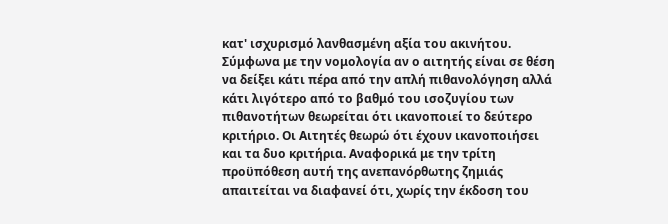κατ' ισχυρισμό λανθασμένη αξία του ακινήτου. Σύμφωνα με την νομολογία αν ο αιτητής είναι σε θέση να δείξει κάτι πέρα από την απλή πιθανολόγηση αλλά κάτι λιγότερο από το βαθμό του ισοζυγίου των πιθανοτήτων θεωρείται ότι ικανοποιεί το δεύτερο κριτήριο. Οι Αιτητές θεωρώ ότι έχουν ικανοποιήσει και τα δυο κριτήρια. Αναφορικά με την τρίτη προϋπόθεση αυτή της ανεπανόρθωτης ζημιάς απαιτείται να διαφανεί ότι, χωρίς την έκδοση του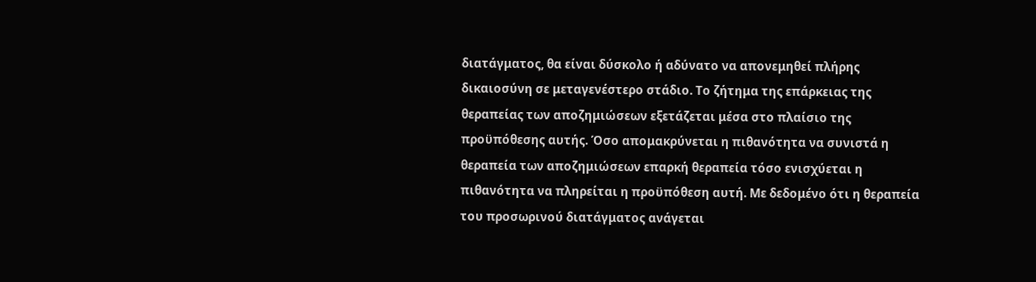διατάγματος, θα είναι δύσκολο ή αδύνατο να απονεμηθεί πλήρης δικαιοσύνη σε μεταγενέστερο στάδιο. Το ζήτημα της επάρκειας της θεραπείας των αποζημιώσεων εξετάζεται μέσα στο πλαίσιο της προϋπόθεσης αυτής. Όσο απομακρύνεται η πιθανότητα να συνιστά η θεραπεία των αποζημιώσεων επαρκή θεραπεία τόσο ενισχύεται η πιθανότητα να πληρείται η προϋπόθεση αυτή. Με δεδομένο ότι η θεραπεία του προσωρινού διατάγματος ανάγεται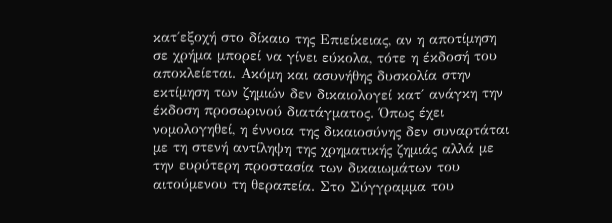κατ΄εξοχή στο δίκαιο της Επιείκειας, αν η αποτίμηση σε χρήμα μπορεί να γίνει εύκολα, τότε η έκδοσή του αποκλείεται. Ακόμη και ασυνήθης δυσκολία στην εκτίμηση των ζημιών δεν δικαιολογεί κατ΄ ανάγκη την έκδοση προσωρινού διατάγματος. Όπως έχει νομολογηθεί, η έννοια της δικαιοσύνης δεν συναρτάται με τη στενή αντίληψη της χρηματικής ζημιάς αλλά με την ευρύτερη προστασία των δικαιωμάτων του αιτούμενου τη θεραπεία. Στο Σύγγραμμα του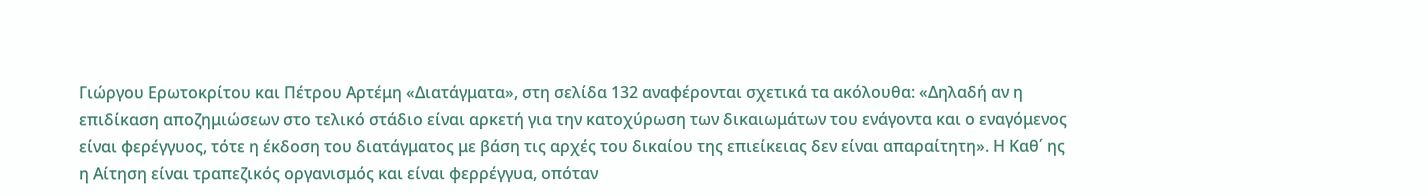Γιώργου Ερωτοκρίτου και Πέτρου Αρτέμη «Διατάγματα», στη σελίδα 132 αναφέρονται σχετικά τα ακόλουθα: «Δηλαδή αν η επιδίκαση αποζημιώσεων στο τελικό στάδιο είναι αρκετή για την κατοχύρωση των δικαιωμάτων του ενάγοντα και ο εναγόμενος είναι φερέγγυος, τότε η έκδοση του διατάγματος με βάση τις αρχές του δικαίου της επιείκειας δεν είναι απαραίτητη». Η Καθ΄ ης η Αίτηση είναι τραπεζικός οργανισμός και είναι φερρέγγυα, οπόταν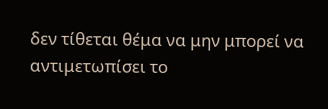δεν τίθεται θέμα να μην μπορεί να αντιμετωπίσει το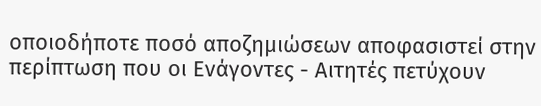οποιοδήποτε ποσό αποζημιώσεων αποφασιστεί στην περίπτωση που οι Ενάγοντες - Αιτητές πετύχουν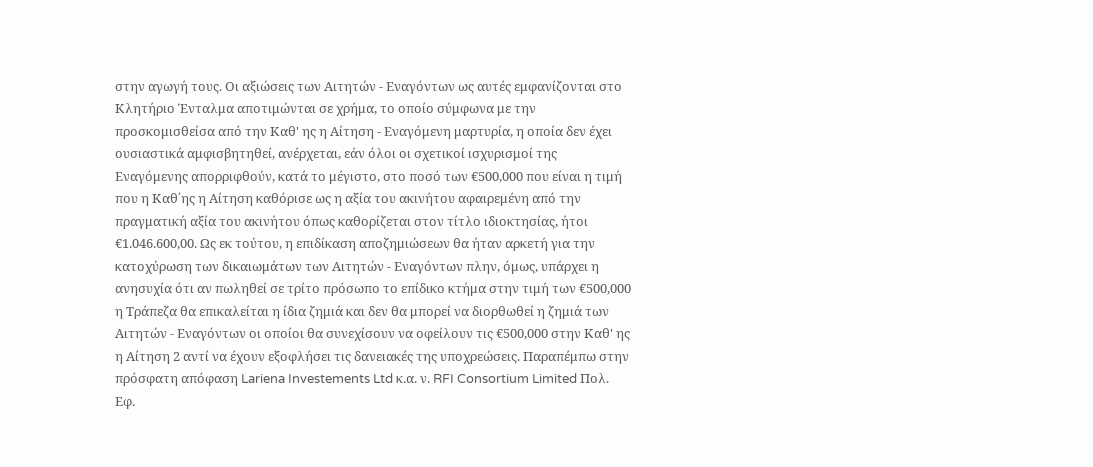στην αγωγή τους. Οι αξιώσεις των Αιτητών - Εναγόντων ως αυτές εμφανίζονται στο Κλητήριο Ένταλμα αποτιμώνται σε χρήμα, το οποίο σύμφωνα με την προσκομισθείσα από την Καθ' ης η Αίτηση - Εναγόμενη μαρτυρία, η οποία δεν έχει ουσιαστικά αμφισβητηθεί, ανέρχεται, εάν όλοι οι σχετικοί ισχυρισμοί της Εναγόμενης απορριφθούν, κατά το μέγιστο, στο ποσό των €500,000 που είναι η τιμή που η Καθ΄ης η Αίτηση καθόρισε ως η αξία του ακινήτου αφαιρεμένη από την πραγματική αξία του ακινήτου όπως καθορίζεται στον τίτλο ιδιοκτησίας, ήτοι €1.046.600,00. Ως εκ τούτου, η επιδίκαση αποζημιώσεων θα ήταν αρκετή για την κατοχύρωση των δικαιωμάτων των Αιτητών - Εναγόντων πλην, όμως, υπάρχει η ανησυχία ότι αν πωληθεί σε τρίτο πρόσωπο το επίδικο κτήμα στην τιμή των €500,000 η Τράπεζα θα επικαλείται η ίδια ζημιά και δεν θα μπορεί να διορθωθεί η ζημιά των Αιτητών - Εναγόντων οι οποίοι θα συνεχίσουν να οφείλουν τις €500,000 στην Καθ' ης η Αίτηση 2 αντί να έχουν εξοφλήσει τις δανειακές της υποχρεώσεις. Παραπέμπω στην πρόσφατη απόφαση Lariena Investements Ltd κ.α. ν. RFI Consortium Limited Πολ. Εφ.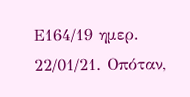Ε164/19 ημερ. 22/01/21. Οπόταν,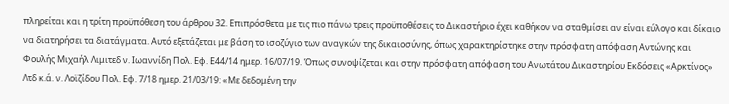πληρείται και η τρίτη προϋπόθεση του άρθρου 32. Επιπρόσθετα με τις πιο πάνω τρεις προϋποθέσεις το Δικαστήριο έχει καθήκον να σταθμίσει αν είναι εύλογο και δίκαιο να διατηρήσει τα διατάγματα. Αυτό εξετάζεται με βάση το ισοζύγιο των αναγκών της δικαιοσύνης, όπως χαρακτηρίστηκε στην πρόσφατη απόφαση Αντώνης και Φουλής Μιχαήλ Λιμιτεδ ν. Ιωαννίδη Πολ. Εφ. Ε44/14 ημερ. 16/07/19. Όπως συνοψίζεται και στην πρόσφατη απόφαση του Ανωτάτου Δικαστηρίου Εκδόσεις «Αρκτίνος» Λτδ κ.ά. ν. Λοϊζίδου Πολ. Εφ. 7/18 ημερ. 21/03/19: «Με δεδομένη την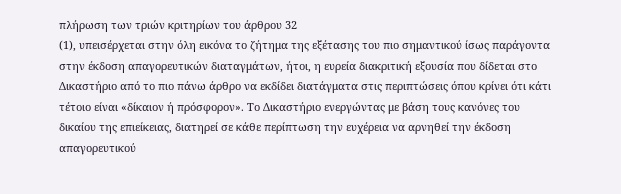πλήρωση των τριών κριτηρίων του άρθρου 32
(1), υπεισέρχεται στην όλη εικόνα το ζήτημα της εξέτασης του πιο σημαντικού ίσως παράγοντα στην έκδοση απαγορευτικών διαταγμάτων, ήτοι, η ευρεία διακριτική εξουσία που δίδεται στο Δικαστήριο από το πιο πάνω άρθρο να εκδίδει διατάγματα στις περιπτώσεις όπου κρίνει ότι κάτι τέτοιο είναι «δίκαιον ή πρόσφορον». Το Δικαστήριο ενεργώντας με βάση τους κανόνες του δικαίου της επιείκειας, διατηρεί σε κάθε περίπτωση την ευχέρεια να αρνηθεί την έκδοση απαγορευτικού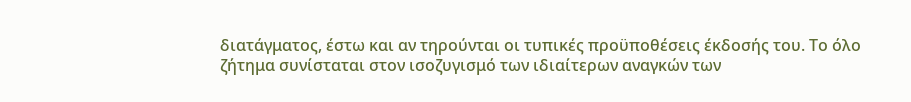διατάγματος, έστω και αν τηρούνται οι τυπικές προϋποθέσεις έκδοσής του. Το όλο ζήτημα συνίσταται στον ισοζυγισμό των ιδιαίτερων αναγκών των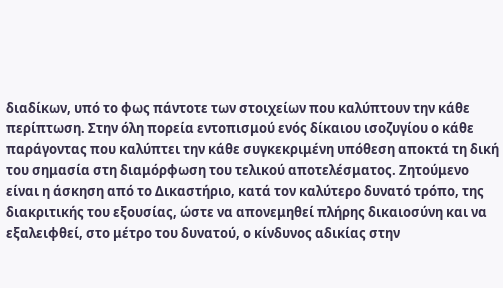διαδίκων, υπό το φως πάντοτε των στοιχείων που καλύπτουν την κάθε περίπτωση. Στην όλη πορεία εντοπισμού ενός δίκαιου ισοζυγίου ο κάθε παράγοντας που καλύπτει την κάθε συγκεκριμένη υπόθεση αποκτά τη δική του σημασία στη διαμόρφωση του τελικού αποτελέσματος. Ζητούμενο είναι η άσκηση από το Δικαστήριο, κατά τον καλύτερο δυνατό τρόπο, της διακριτικής του εξουσίας, ώστε να απονεμηθεί πλήρης δικαιοσύνη και να εξαλειφθεί, στο μέτρο του δυνατού, ο κίνδυνος αδικίας στην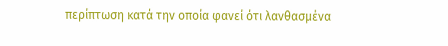περίπτωση κατά την οποία φανεί ότι λανθασμένα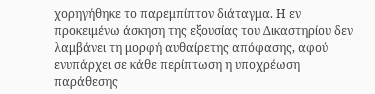χορηγήθηκε το παρεμπίπτον διάταγμα. Η εν προκειμένω άσκηση της εξουσίας του Δικαστηρίου δεν λαμβάνει τη μορφή αυθαίρετης απόφασης, αφού ενυπάρχει σε κάθε περίπτωση η υποχρέωση παράθεσης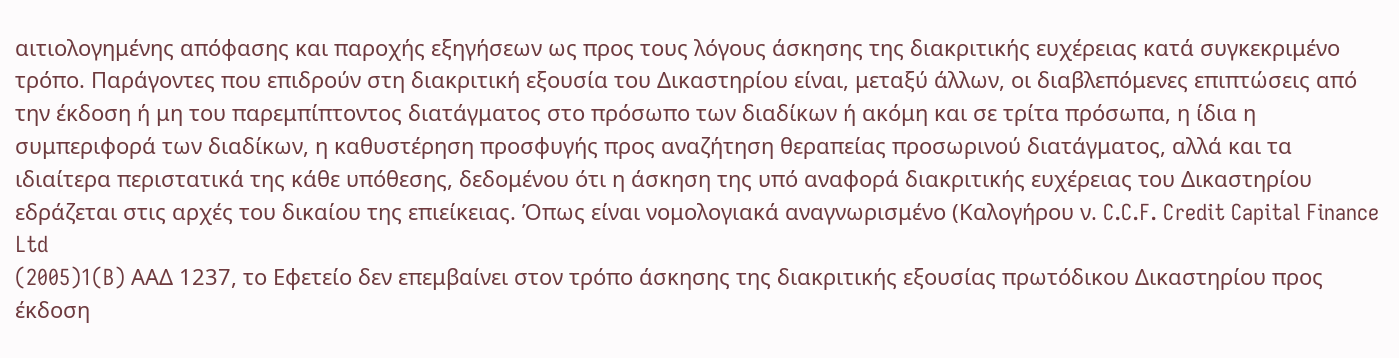αιτιολογημένης απόφασης και παροχής εξηγήσεων ως προς τους λόγους άσκησης της διακριτικής ευχέρειας κατά συγκεκριμένο τρόπο. Παράγοντες που επιδρούν στη διακριτική εξουσία του Δικαστηρίου είναι, μεταξύ άλλων, οι διαβλεπόμενες επιπτώσεις από την έκδοση ή μη του παρεμπίπτοντος διατάγματος στο πρόσωπο των διαδίκων ή ακόμη και σε τρίτα πρόσωπα, η ίδια η συμπεριφορά των διαδίκων, η καθυστέρηση προσφυγής προς αναζήτηση θεραπείας προσωρινού διατάγματος, αλλά και τα ιδιαίτερα περιστατικά της κάθε υπόθεσης, δεδομένου ότι η άσκηση της υπό αναφορά διακριτικής ευχέρειας του Δικαστηρίου εδράζεται στις αρχές του δικαίου της επιείκειας. Όπως είναι νομολογιακά αναγνωρισμένο (Καλογήρου ν. C.C.F. Credit Capital Finance Ltd
(2005)1(B) AΑΔ 1237, το Εφετείο δεν επεμβαίνει στον τρόπο άσκησης της διακριτικής εξουσίας πρωτόδικου Δικαστηρίου προς έκδοση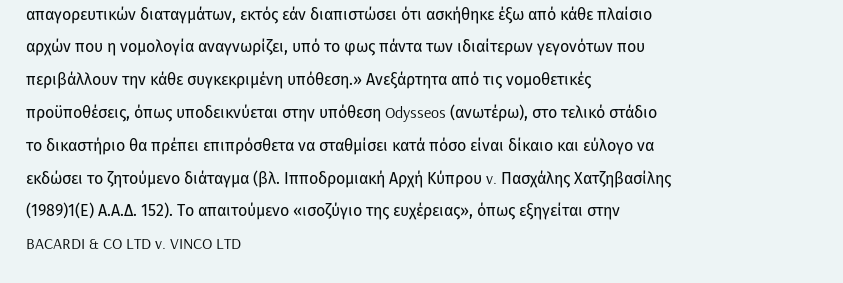απαγορευτικών διαταγμάτων, εκτός εάν διαπιστώσει ότι ασκήθηκε έξω από κάθε πλαίσιο αρχών που η νομολογία αναγνωρίζει, υπό το φως πάντα των ιδιαίτερων γεγονότων που περιβάλλουν την κάθε συγκεκριμένη υπόθεση.» Ανεξάρτητα από τις νομοθετικές προϋποθέσεις, όπως υποδεικνύεται στην υπόθεση Odysseos (ανωτέρω), στο τελικό στάδιο το δικαστήριο θα πρέπει επιπρόσθετα να σταθμίσει κατά πόσο είναι δίκαιο και εύλογο να εκδώσει το ζητούμενο διάταγμα (βλ. Ιπποδρομιακή Αρχή Κύπρου v. Πασχάλης Χατζηβασίλης
(1989)1(Ε) Α.Α.Δ. 152). Το απαιτούμενο «ισοζύγιο της ευχέρειας», όπως εξηγείται στην BACARDI & CO LTD v. VINCO LTD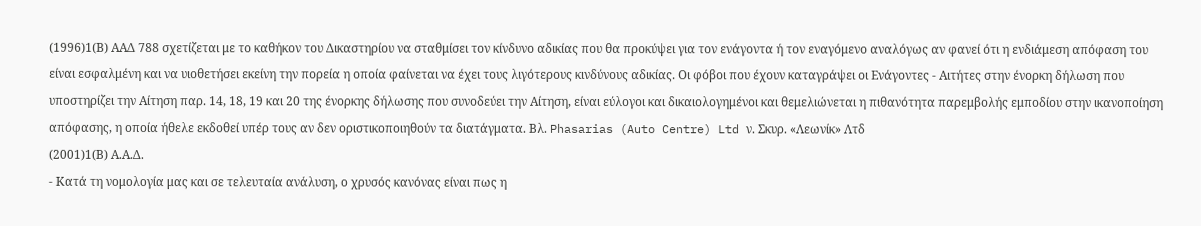(1996)1(Β) ΑΑΔ 788 σχετίζεται με το καθήκον του Δικαστηρίου να σταθμίσει τον κίνδυνο αδικίας που θα προκύψει για τον ενάγοντα ή τον εναγόμενο αναλόγως αν φανεί ότι η ενδιάμεση απόφαση του είναι εσφαλμένη και να υιοθετήσει εκείνη την πορεία η οποία φαίνεται να έχει τους λιγότερους κινδύνους αδικίας. Οι φόβοι που έχουν καταγράψει οι Ενάγοντες - Αιτήτες στην ένορκη δήλωση που υποστηρίζει την Αίτηση παρ. 14, 18, 19 και 20 της ένορκης δήλωσης που συνοδεύει την Αίτηση, είναι εύλογοι και δικαιολογημένοι και θεμελιώνεται η πιθανότητα παρεμβολής εμποδίου στην ικανοποίηση απόφασης, η οποία ήθελε εκδοθεί υπέρ τους αν δεν οριστικοποιηθούν τα διατάγματα. Βλ. Phasarias (Auto Centre) Ltd ν. Σκυρ. «Λεωνίκ» Λτδ
(2001)1(Β) Α.Α.Δ.
- Κατά τη νομολογία μας και σε τελευταία ανάλυση, ο χρυσός κανόνας είναι πως η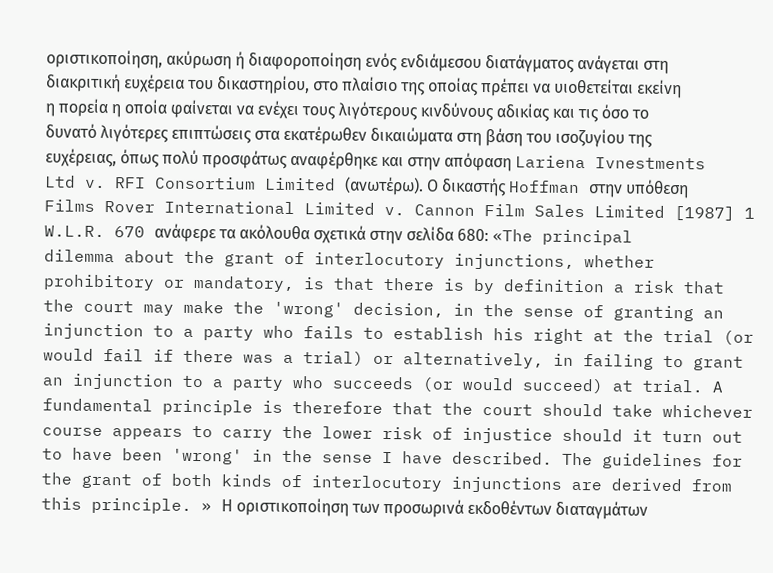οριστικοποίηση, ακύρωση ή διαφοροποίηση ενός ενδιάμεσου διατάγματος ανάγεται στη διακριτική ευχέρεια του δικαστηρίου, στο πλαίσιο της οποίας πρέπει να υιοθετείται εκείνη η πορεία η οποία φαίνεται να ενέχει τους λιγότερους κινδύνους αδικίας και τις όσο το δυνατό λιγότερες επιπτώσεις στα εκατέρωθεν δικαιώματα στη βάση του ισοζυγίου της ευχέρειας, όπως πολύ προσφάτως αναφέρθηκε και στην απόφαση Lariena Ivnestments Ltd v. RFI Consortium Limited (ανωτέρω). Ο δικαστής Hoffman στην υπόθεση Films Rover International Limited v. Cannon Film Sales Limited [1987] 1 W.L.R. 670 ανάφερε τα ακόλουθα σχετικά στην σελίδα 680: «The principal dilemma about the grant of interlocutory injunctions, whether prohibitory or mandatory, is that there is by definition a risk that the court may make the 'wrong' decision, in the sense of granting an injunction to a party who fails to establish his right at the trial (or would fail if there was a trial) or alternatively, in failing to grant an injunction to a party who succeeds (or would succeed) at trial. A fundamental principle is therefore that the court should take whichever course appears to carry the lower risk of injustice should it turn out to have been 'wrong' in the sense I have described. The guidelines for the grant of both kinds of interlocutory injunctions are derived from this principle. » Η οριστικοποίηση των προσωρινά εκδοθέντων διαταγμάτων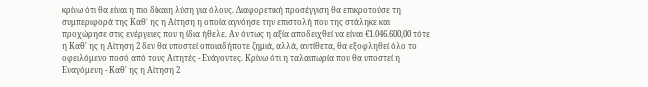κρίνω ότι θα είναι η πιο δίκαιη λύση για όλους. Διαφορετική προσέγγιση θα επικροτούσε τη συμπεριφορά της Καθ΄ ης η Αίτηση η οποία αγνόησε την επιστολή που της στάληκε και προχώρησε στις ενέργειες που η ίδια ήθελε. Αν όντως η αξία αποδειχθεί να είναι €1.046.600,00 τότε η Καθ' ης η Αίτηση 2 δεν θα υποστεί οποιαδήποτε ζημιά, αλλά, αντίθετα, θα εξοφληθεί όλο το οφειλόμενο ποσό από τους Αιτητές - Ενάγοντες. Κρίνω ότι η ταλαιπωρία που θα υποστεί η Εναγόμενη - Καθ' ης η Αίτηση 2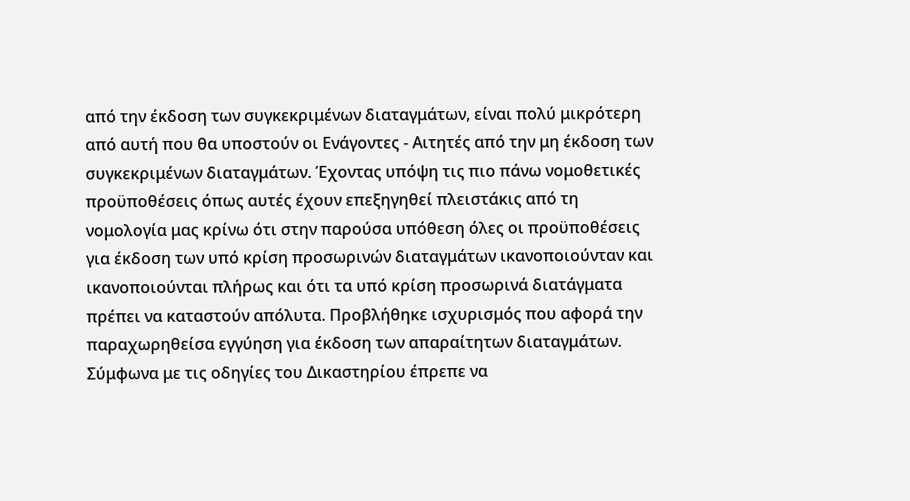από την έκδοση των συγκεκριμένων διαταγμάτων, είναι πολύ μικρότερη από αυτή που θα υποστούν οι Ενάγοντες - Αιτητές από την μη έκδοση των συγκεκριμένων διαταγμάτων. Έχοντας υπόψη τις πιο πάνω νομοθετικές προϋποθέσεις όπως αυτές έχουν επεξηγηθεί πλειστάκις από τη νομολογία μας κρίνω ότι στην παρούσα υπόθεση όλες οι προϋποθέσεις για έκδοση των υπό κρίση προσωρινών διαταγμάτων ικανοποιούνταν και ικανοποιούνται πλήρως και ότι τα υπό κρίση προσωρινά διατάγματα πρέπει να καταστούν απόλυτα. Προβλήθηκε ισχυρισμός που αφορά την παραχωρηθείσα εγγύηση για έκδοση των απαραίτητων διαταγμάτων. Σύμφωνα με τις οδηγίες του Δικαστηρίου έπρεπε να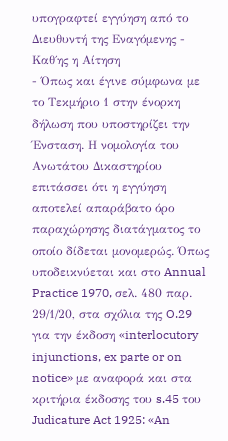υπογραφτεί εγγύηση από το Διευθυντή της Εναγόμενης - Καθ΄ης η Αίτηση
- Όπως και έγινε σύμφωνα με το Τεκμήριο 1 στην ένορκη δήλωση που υποστηρίζει την Ένσταση. Η νομολογία του Ανωτάτου Δικαστηρίου επιτάσσει ότι η εγγύηση αποτελεί απαράβατο όρο παραχώρησης διατάγματος το οποίο δίδεται μονομερώς. Όπως υποδεικνύεται και στο Annual Practice 1970, σελ. 480 παρ. 29/1/20, στα σχόλια της O.29 για την έκδοση «interlocutory injunctions, ex parte or on notice» με αναφορά και στα κριτήρια έκδοσης του s.45 του Judicature Act 1925: «An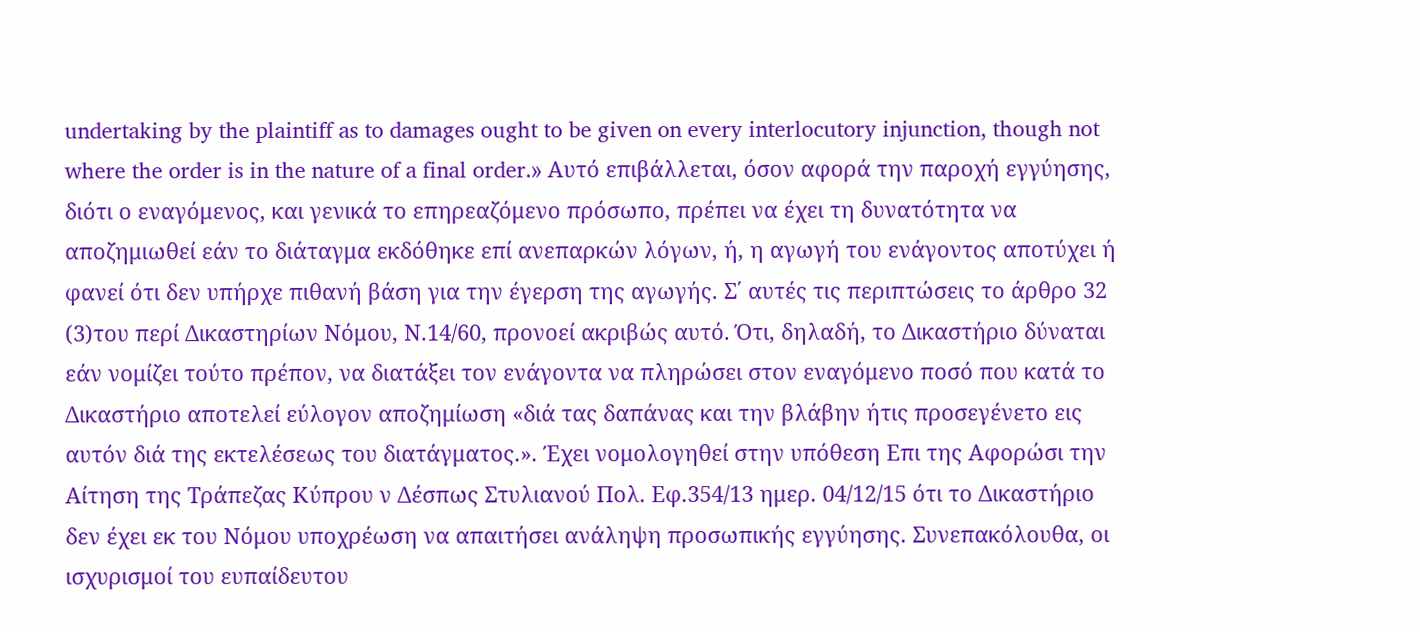undertaking by the plaintiff as to damages ought to be given on every interlocutory injunction, though not where the order is in the nature of a final order.» Αυτό επιβάλλεται, όσον αφορά την παροχή εγγύησης, διότι ο εναγόμενος, και γενικά το επηρεαζόμενο πρόσωπο, πρέπει να έχει τη δυνατότητα να αποζημιωθεί εάν το διάταγμα εκδόθηκε επί ανεπαρκών λόγων, ή, η αγωγή του ενάγοντος αποτύχει ή φανεί ότι δεν υπήρχε πιθανή βάση για την έγερση της αγωγής. Σ΄ αυτές τις περιπτώσεις το άρθρο 32
(3)του περί Δικαστηρίων Νόμου, Ν.14/60, προνοεί ακριβώς αυτό. Ότι, δηλαδή, το Δικαστήριο δύναται εάν νομίζει τούτο πρέπον, να διατάξει τον ενάγοντα να πληρώσει στον εναγόμενο ποσό που κατά το Δικαστήριο αποτελεί εύλογον αποζημίωση «διά τας δαπάνας και την βλάβην ήτις προσεγένετο εις αυτόν διά της εκτελέσεως του διατάγματος.». Έχει νομολογηθεί στην υπόθεση Επι της Αφορώσι την Αίτηση της Τράπεζας Κύπρου ν Δέσπως Στυλιανού Πολ. Εφ.354/13 ημερ. 04/12/15 ότι το Δικαστήριο δεν έχει εκ του Νόμου υποχρέωση να απαιτήσει ανάληψη προσωπικής εγγύησης. Συνεπακόλουθα, οι ισχυρισμοί του ευπαίδευτου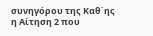συνηγόρου της Καθ΄ης η Αίτηση 2 που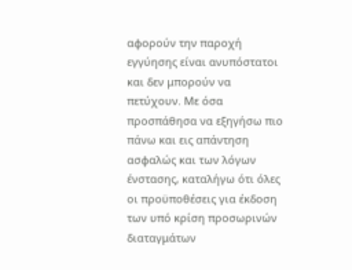αφορούν την παροχή εγγύησης είναι ανυπόστατοι και δεν μπορούν να πετύχουν. Με όσα προσπάθησα να εξηγήσω πιο πάνω και εις απάντηση ασφαλώς και των λόγων ένστασης, καταλήγω ότι όλες οι προϋποθέσεις για έκδοση των υπό κρίση προσωρινών διαταγμάτων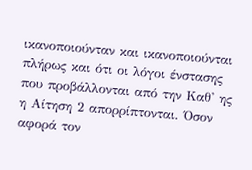ικανοποιούνταν και ικανοποιούνται πλήρως και ότι οι λόγοι ένστασης που προβάλλονται από την Καθ' ης η Αίτηση 2 απορρίπτονται. Όσον αφορά τον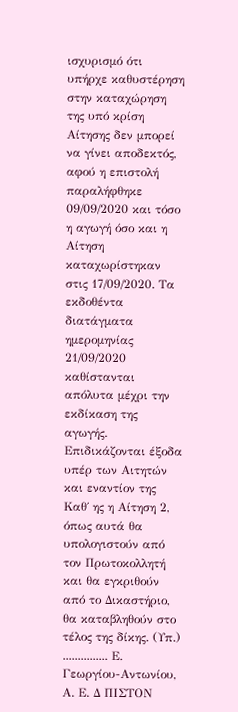ισχυρισμό ότι υπήρχε καθυστέρηση στην καταχώρηση της υπό κρίση Αίτησης δεν μπορεί να γίνει αποδεκτός, αφού η επιστολή παραλήφθηκε 09/09/2020 και τόσο η αγωγή όσο και η Αίτηση καταχωρίστηκαν στις 17/09/2020. Τα εκδοθέντα διατάγματα ημερομηνίας 21/09/2020 καθίστανται απόλυτα μέχρι την εκδίκαση της αγωγής. Επιδικάζονται έξοδα υπέρ των Αιτητών και εναντίον της Καθ΄ ης η Αίτηση 2, όπως αυτά θα υπολογιστούν από τον Πρωτοκολλητή και θα εγκριθούν από το Δικαστήριο, θα καταβληθούν στο τέλος της δίκης. (Υπ.) ............... Ε. Γεωργίου-Αντωνίου, Α. Ε. Δ ΠΙΣΤΟΝ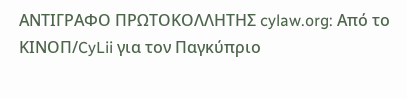ΑΝΤΙΓΡΑΦΟ ΠΡΩΤΟΚΟΛΛΗΤΗΣ cylaw.org: Από το ΚΙΝOΠ/CyLii για τον Παγκύπριο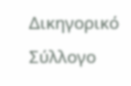Δικηγορικό Σύλλογο